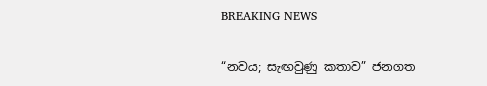BREAKING NEWS

“නවය; සැඟවුණු කතාව” ජනගත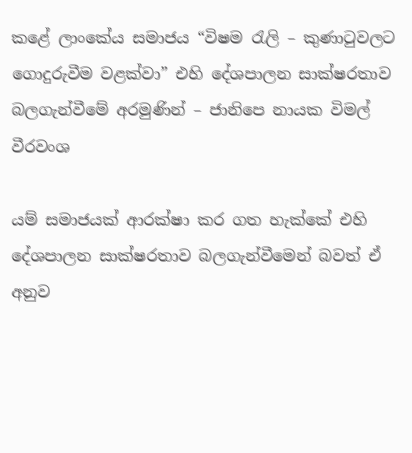කළේ ලාංකේය සමාජය “විෂම රැලි – කුණාටුවලට ගොදුරුවීම වළක්වා” එහි දේශපාලන සාක්ෂරතාව බලගැන්වීමේ අරමුණින් – ජානිපෙ නායක විමල් වීරවංශ

යම් සමාජයක් ආරක්ෂා කර ගත හැක්කේ එහි දේශපාලන සාක්ෂරතාව බලගැන්වීමෙන් බවත් ඒ අනුව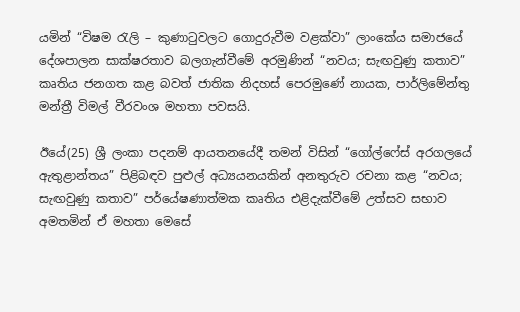යමින් “විෂම රැලි – කුණාටුවලට ගොදුරුවීම වළක්වා” ලාංකේය සමාජයේ දේශපාලන සාක්ෂරතාව බලගැන්වීමේ අරමුණින් “නවය; සැඟවුණු කතාව” කෘතිය ජනගත කළ බවත් ජාතික නිදහස් පෙරමුණේ නායක, පාර්ලිමේන්තු මන්ත්‍රී විමල් වීරවංශ මහතා පවසයි.

ඊයේ(25) ශ්‍රී ලංකා පදනම් ආයතනයේදී තමන් විසින් “ගෝල්ෆේස් අරගලයේ ඇතුළාන්තය” පිළිබඳව පුළුල් අධ්‍යයනයකින් අනතුරුව රචනා කළ “නවය; සැඟවුණු කතාව” පර්යේෂණාත්මක කෘතිය එළිදැක්වීමේ උත්සව සභාව අමතමින් ඒ මහතා මෙසේ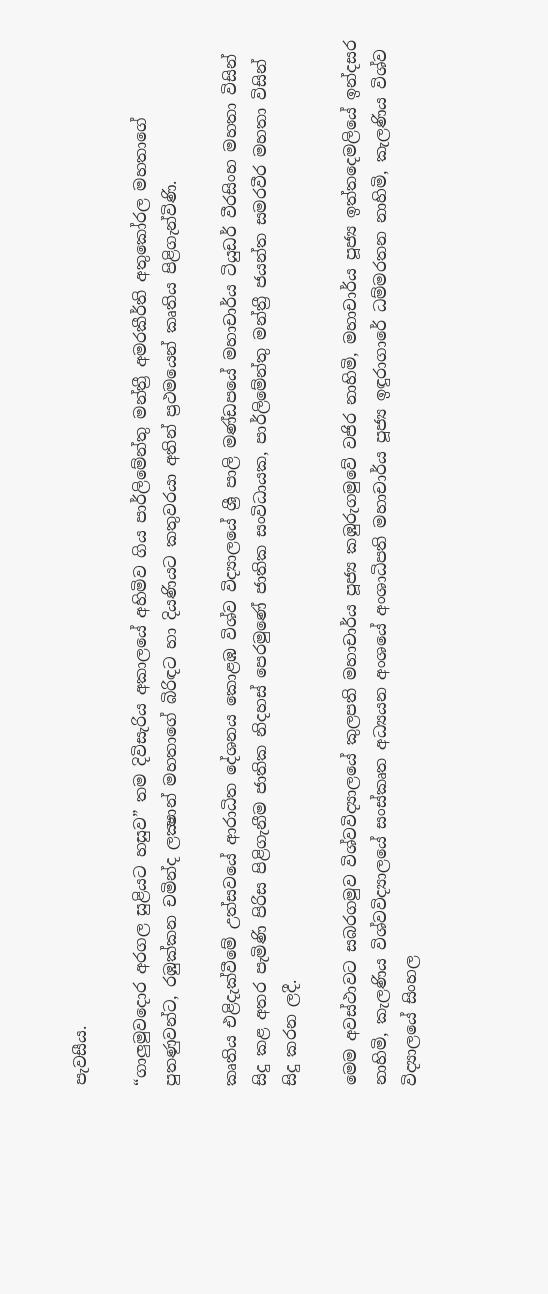පැවසීය.

“ගාලුමුවදොර අරගල සුළියට හසුව” තම දිවිසැරිය අකාලයේ අහිමිව ගිය පාර්ලිමේන්තු මන්ත්‍රී අමරකීර්ති අතුකෝරල මහතාගේ පුතණුවන්ට, රඹුක්කන චමින්ද ලක්‍ෂාන් මහතාගේ බිරිඳට හා දියණියට කතුවරයා අතින් ප්‍රථමයෙන් කෘතිය පිළිගැන්විණි.

කෘතිය එළිදැක්වීමේ උත්සවයේ ආරාධිත දේශනය කොළඹ විශ්ව විද්‍යාලයේ ශ්‍රී පාලි මණ්ඩපයේ මහාචාර්ය ටියුඩර් වීරසිංහ මහතා විසින් සිදු කළ අතර පැමිණි පිරිස පිළිගැනීම ජාතික නිදහස් පෙරමුණේ ජාතික සංවිධායක, පාර්ලිමේන්තු මන්ත්‍රී ජයන්ත සමරවීර මහතා විසින් සිදු කරන ලදී.

මෙම අවස්ථාවට සබරගමුව විශ්වවිද්‍යාලයේ කුලපති මහාචාර්ය පූජ්‍ය කඹුරුගමුවේ වජිර නාහිමි, මහාචාර්ය පූජ්‍ය ඉත්තදෙමලියේ ඉන්දසර නාහිමි, කැලණිය විශ්වවිද්‍යාලයේ සංස්කෘත අධ්‍යයන අංශයේ අංශාධිපති මහාචාර්ය පූජ්‍ය ඉඳුරාගාරේ ධම්මරතන නාහිමි, කැලණිය විශ්ව විද්‍යාලයේ සිංහල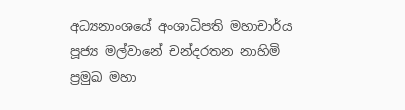අධ්‍යනාංශයේ අංශාධිපති මහාචාර්ය පූජ්‍ය මල්වානේ චන්දරතන නාහිමි ප්‍රමුඛ මහා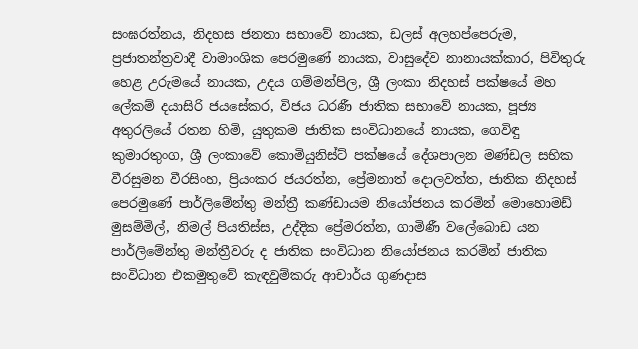සංඝරත්නය, නිදහස ජනතා සභාවේ නායක, ඩලස් අලහප්පෙරුම, ප්‍රජාතන්ත්‍රවාදී වාමාංශික පෙරමුණේ නායක, වාසුදේව නානායක්කාර, පිවිතුරු හෙළ උරුමයේ නායක, උදය ගම්මන්පිල, ශ්‍රී ලංකා නිදහස් පක්ෂයේ මහ ලේකම් දයාසිරි ජයසේකර, විජය ධරණී ජාතික සභාවේ නායක, පූජ්‍ය අතුරලියේ රතන හිමි, යුතුකම ජාතික සංවිධානයේ නායක, ගෙවිඳු කුමාරතුංග, ශ්‍රී ලංකාවේ කොමියුනිස්ට් පක්ෂයේ දේශපාලන මණ්ඩල සභික වීරසුමන වීරසිංහ, ප්‍රියංකර ජයරත්න, ප්‍රේමනාත් දොලවත්ත, ජාතික නිදහස් පෙරමුණේ පාර්ලිමේන්තු මන්ත්‍රී කණ්ඩායම නියෝජනය කරමින් මොහොමඩ් මුසම්මිල්, නිමල් පියතිස්ස, උද්දික ප්‍රේමරත්න, ගාමිණී වලේබොඩ යන පාර්ලිමේන්තු මන්ත්‍රීවරු ද ජාතික සංවිධාන නියෝජනය කරමින් ජාතික සංවිධාන එකමුතුවේ කැඳවුම්කරු ආචාර්ය ගුණදාස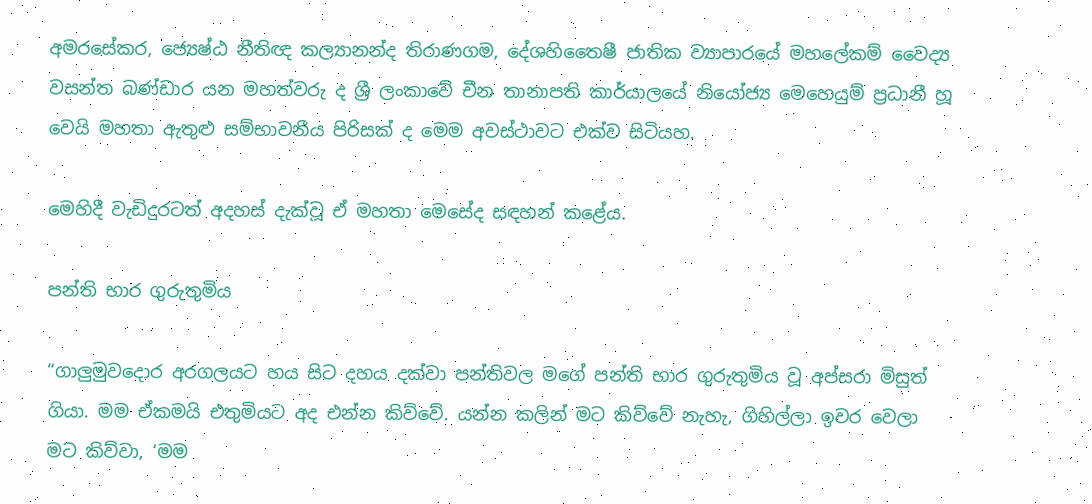අමරසේකර, ජ්‍යෙෂ්ඨ නීතිඥ කල්‍යානන්ද තිරාණගම, දේශහිතෛෂී ජාතික ව්‍යාපාරයේ මහලේකම් වෛද්‍ය වසන්ත බණ්ඩාර යන මහත්වරු ද ශ්‍රී ලංකාවේ චීන තානාපති කාර්යාලයේ නියෝජ්‍ය මෙහෙයුම් ප්‍රධානී හූ වෙයි මහතා ඇතුළු සම්භාවනීය පිරිසක් ද මෙම අවස්ථාවට එක්ව සිටියහ.

මෙහිදී වැඩිදුරටත් අදහස් දැක්වූ ඒ මහතා මෙසේද සඳහන් කළේය.

පන්ති භාර ගුරුතුමිය

“ගාලුමුවදොර අරගලයට හය සිට දහය දක්වා පන්තිවල මගේ පන්ති භාර ගුරුතුමිය වූ අප්සරා මිසුත් ගියා. මම ඒකමයි එතුමියට අද එන්න කිව්වේ. යන්න කලින් මට කිව්වේ නැහැ, ගිහිල්ලා ඉවර වෙලා මට කිව්වා, ‘මම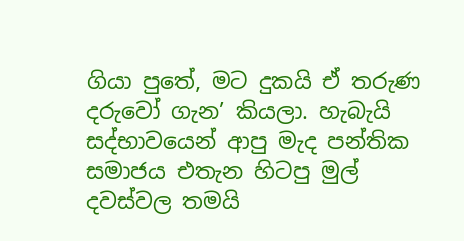ගියා පුතේ, මට දුකයි ඒ තරුණ දරුවෝ ගැන’ කියලා. හැබැයි සද්භාවයෙන් ආපු මැද පන්තික සමාජය එතැන හිටපු මුල් දවස්වල තමයි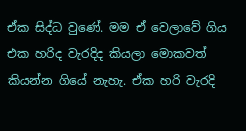ඒක සිද්ධ වුණේ. මම ඒ වෙලාවේ ගිය එක හරිද වැරදිද කියලා මොකවත් කියන්න ගියේ නැහැ. ඒක හරි වැරදි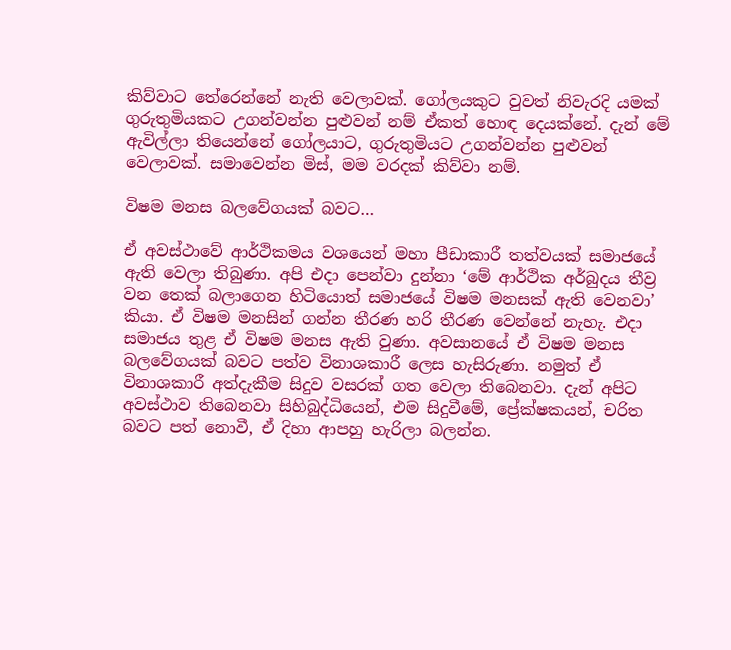කිව්වාට තේරෙන්නේ නැති වෙලාවක්. ගෝලයකුට වුවත් නිවැරදි යමක් ගුරුතුමියකට උගන්වන්න පුළුවන් නම් ඒකත් හොඳ දෙයක්නේ. දැන් මේ ඇවිල්ලා තියෙන්නේ ගෝලයාට, ගුරුතුමියට උගන්වන්න පුළුවන් වෙලාවක්. සමාවෙන්න මිස්, මම වරදක් කිව්වා නම්.

විෂම මනස බලවේගයක් බවට…

ඒ අවස්ථාවේ ආර්ථිකමය වශයෙන් මහා පීඩාකාරී තත්වයක් සමාජයේ ඇති වෙලා තිබුණා. අපි එදා පෙන්වා දුන්නා ‘මේ ආර්ථික අර්බුදය තීව්‍ර වන තෙක් බලාගෙන හිටියොත් සමාජයේ විෂම මනසක් ඇති වෙනවා’ කියා. ඒ විෂම මනසින් ගන්න තීරණ හරි තීරණ වෙන්නේ නැහැ. එදා සමාජය තුළ ඒ විෂම මනස ඇති වුණා. අවසානයේ ඒ විෂම මනස බලවේගයක් බවට පත්ව විනාශකාරී ලෙස හැසිරුණා. නමුත් ඒ විනාශකාරී අත්දැකීම සිදුව වසරක් ගත වෙලා තිබෙනවා. දැන් අපිට අවස්ථාව තිබෙනවා සිහිබුද්ධියෙන්, එම සිදුවීමේ, ප්‍රේක්ෂකයන්, චරිත බවට පත් නොවී, ඒ දිහා ආපහු හැරිලා බලන්න.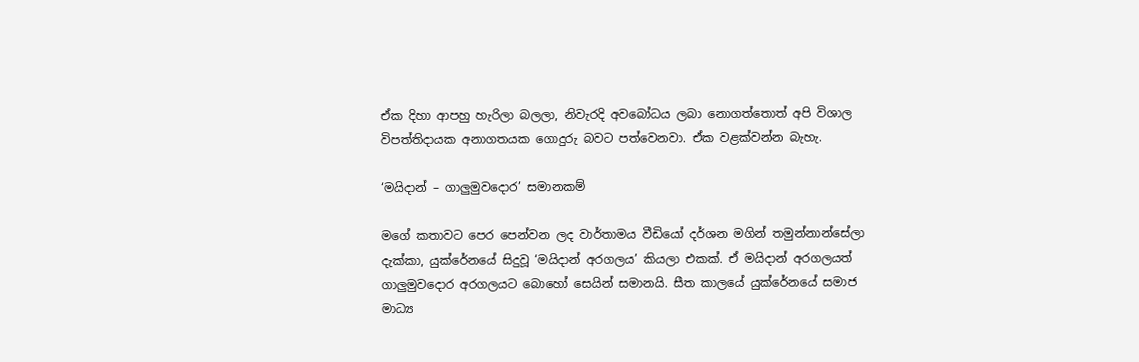ඒක දිහා ආපහු හැරිලා බලලා, නිවැරදි අවබෝධය ලබා නොගත්තොත් අපි විශාල විපත්තිදායක අනාගතයක ගොදුරු බවට පත්වෙනවා. ඒක වළක්වන්න බැහැ.

‘මයිදාන් – ගාලුමුවදොර’ සමානකම්

මගේ කතාවට පෙර පෙන්වන ලද වාර්තාමය වීඩියෝ දර්ශන මගින් තමුන්නාන්සේලා දැක්කා, යුක්රේනයේ සිදුවූ ‘මයිදාන් අරගලය’ කියලා එකක්. ඒ මයිදාන් අරගලයත් ගාලුමුවදොර අරගලයට බොහෝ සෙයින් සමානයි. සීත කාලයේ යුක්රේනයේ සමාජ මාධ්‍ය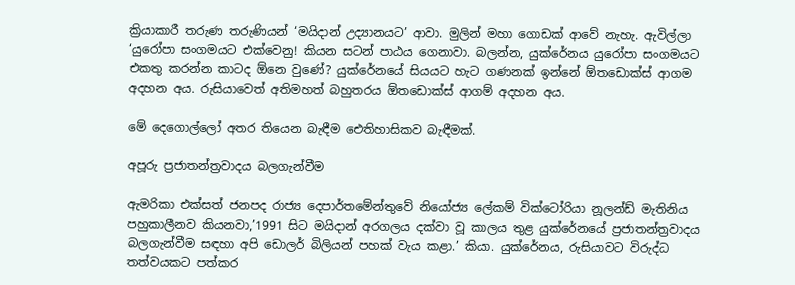ක්‍රියාකාරී තරුණ තරුණියන් ‘මයිදාන් උද්‍යානයට’ ආවා. මුලින් මහා ගොඩක් ආවේ නැහැ. ඇවිල්ලා ‘යුරෝපා සංගමයට එක්වෙනු! කියන සටන් පාඨය ගෙනාවා. බලන්න, යුක්රේනය යුරෝපා සංගමයට එකතු කරන්න කාටද ඕනෙ වුණේ? යුක්රේනයේ සියයට හැට ගණනක් ඉන්නේ ඕතඩොක්ස් ආගම අදහන අය. රුසියාවෙත් අතිමහත් බහුතරය ඕතඩොක්ස් ආගම් අදහන අය.

මේ දෙගොල්ලෝ අතර තියෙන බැඳීම ඓතිහාසිකව බැඳීමක්.

අපූරු ප්‍රජාතන්ත්‍රවාදය බලගැන්වීම

ඇමරිකා එක්සත් ජනපද රාජ්‍ය දෙපාර්තමේන්තුවේ නියෝජ්‍ය ලේකම් වික්ටෝරියා නූලන්ඩ් මැතිනිය පහුකාලීනව කියනවා,’1991 සිට මයිදාන් අරගලය දක්වා වූ කාලය තුළ යුක්රේනයේ ප්‍රජාතන්ත්‍රවාදය බලගැන්වීම සඳහා අපි ඩොලර් බිලියන් පහක් වැය කළා.’ කියා. යුක්රේනය, රුසියාවට විරුද්ධ තත්වයකට පත්කර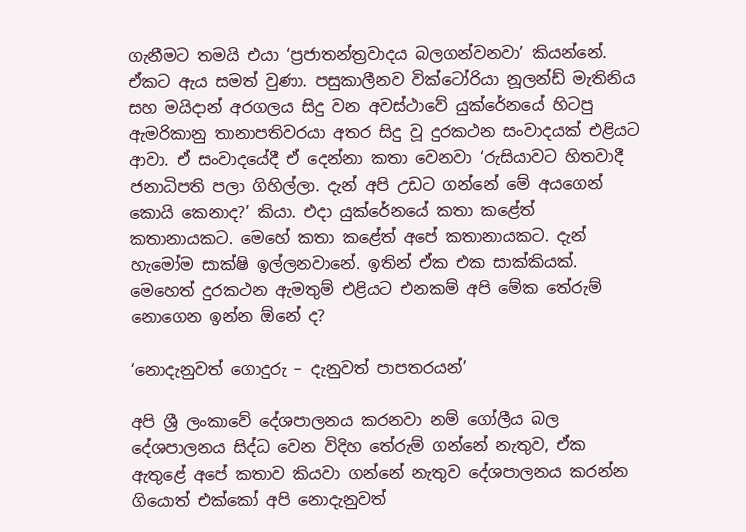ගැනීමට තමයි එයා ‘ප්‍රජාතන්ත්‍රවාදය බලගන්වනවා’ කියන්නේ. ඒකට ඇය සමත් වුණා. පසුකාලීනව වික්ටෝරියා නූලන්ඩ් මැතිනිය සහ මයිදාන් අරගලය සිදු වන අවස්ථාවේ යුක්රේනයේ හිටපු ඇමරිකානු තානාපතිවරයා අතර සිදු වූ දුරකථන සංවාදයක් එළියට ආවා. ඒ සංවාදයේදී ඒ දෙන්නා කතා වෙනවා ‘රුසියාවට හිතවාදී ජනාධිපති පලා ගිහිල්ලා. දැන් අපි උඩට ගන්නේ මේ අයගෙන් කොයි කෙනාද?’ කියා. එදා යුක්රේනයේ කතා කළේත් කතානායකට. මෙහේ කතා කළේත් අපේ කතානායකට. දැන් හැමෝම සාක්ෂි ඉල්ලනවානේ. ඉතින් ඒක එක සාක්කියක්. මෙහෙත් දුරකථන ඇමතුම් එළියට එනකම් අපි මේක තේරුම් නොගෙන ඉන්න ඕනේ ද?

‘නොදැනුවත් ගොදුරු – දැනුවත් පාපතරයන්’

අපි ශ්‍රී ලංකාවේ දේශපාලනය කරනවා නම් ගෝලීය බල දේශපාලනය සිද්ධ වෙන විදිහ තේරුම් ගන්නේ නැතුව, ඒක ඇතුළේ අපේ කතාව කියවා ගන්නේ නැතුව දේශපාලනය කරන්න ගියොත් එක්කෝ අපි නොදැනුවත්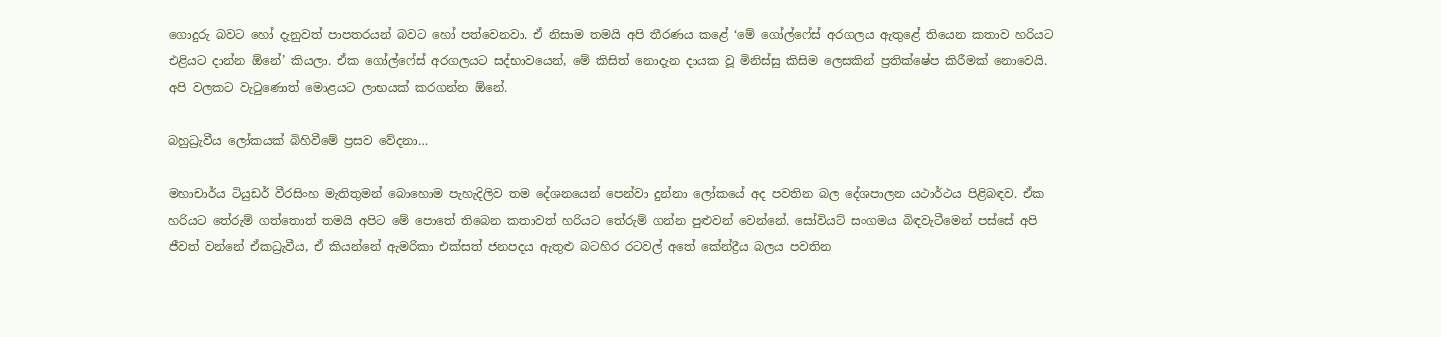ගොදුරු බවට හෝ දැනුවත් පාපතරයන් බවට හෝ පත්වෙනවා. ඒ නිසාම තමයි අපි තීරණය කළේ ‘මේ ගෝල්ෆේස් අරගලය ඇතුළේ තියෙන කතාව හරියට එළියට දාන්න ඕනේ’ කියලා. ඒක ගෝල්ෆේස් අරගලයට සද්භාවයෙන්, මේ කිසිත් නොදැන දායක වූ මිනිස්සු කිසිම ලෙසකින් ප්‍රතික්ෂේප කිරීමක් නොවෙයි. අපි වලකට වැටුණොත් මොළයට ලාභයක් කරගන්න ඕනේ.

බහුධ්‍රැවීය ලෝකයක් බිහිවීමේ ප්‍රසව වේදනා…

මහාචාර්ය ටියුඩර් වීරසිංහ මැතිතුමන් බොහොම පැහැදිලිව තම දේශනයෙන් පෙන්වා දුන්නා ලෝකයේ අද පවතින බල දේශපාලන යථාර්ථය පිළිබඳව. ඒක හරියට තේරුම් ගත්තොත් තමයි අපිට මේ පොතේ තිබෙන කතාවත් හරියට තේරුම් ගන්න පුළුවන් වෙන්නේ. සෝවියට් සංගමය බිඳවැටීමෙන් පස්සේ අපි ජීවත් වන්නේ ඒකධ්‍රැවීය, ඒ කියන්නේ ඇමරිකා එක්සත් ජනපදය ඇතුළු බටහිර රටවල් අතේ කේන්ද්‍රීය බලය පවතින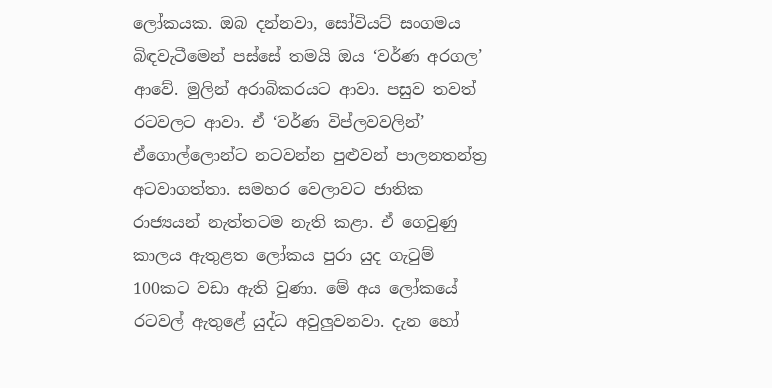ලෝකයක. ඔබ දන්නවා, සෝවියට් සංගමය බිඳවැටීමෙන් පස්සේ තමයි ඔය ‘වර්ණ අරගල’ ආවේ. මුලින් අරාබිකරයට ආවා. පසුව තවත් රටවලට ආවා. ඒ ‘වර්ණ විප්ලවවලින්’ ඒගොල්ලොන්ට නටවන්න පුළුවන් පාලනතන්ත්‍ර අටවාගත්තා. සමහර වෙලාවට ජාතික රාජ්‍යයන් නැත්තටම නැති කළා. ඒ ගෙවුණු කාලය ඇතුළත ලෝකය පුරා යුද ගැටුම් 100කට වඩා ඇති වුණා. මේ අය ලෝකයේ රටවල් ඇතුළේ යුද්ධ අවුලුවනවා. දැන හෝ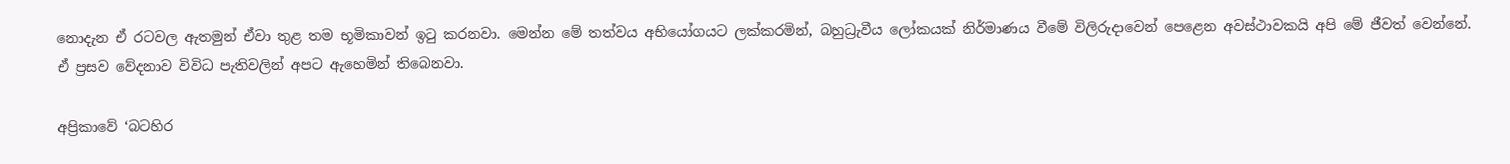නොදැන ඒ රටවල ඇතමුන් ඒවා තුළ තම භූමිකාවන් ඉටු කරනවා. මෙන්න මේ තත්වය අභියෝගයට ලක්කරමින්, බහුධ්‍රැවීය ලෝකයක් නිර්මාණය වීමේ විලිරුදාවෙන් පෙළෙන අවස්ථාවකයි අපි මේ ජීවත් වෙන්නේ. ඒ ප්‍රසව වේදනාව විවිධ පැතිවලින් අපට ඇහෙමින් තිබෙනවා.

අප්‍රිකාවේ ‘බටහිර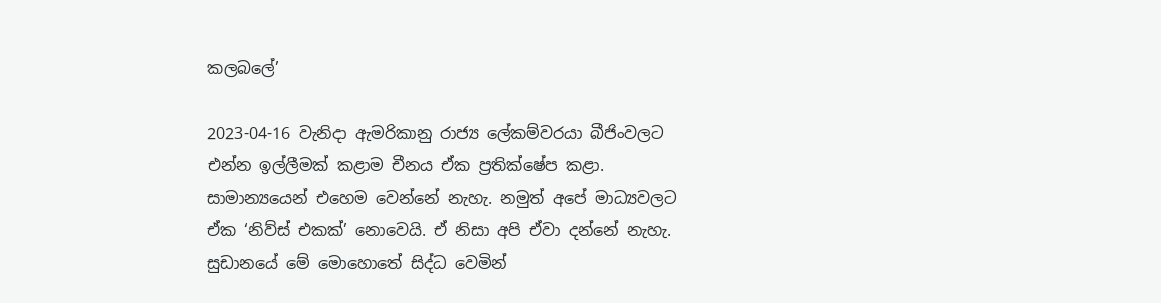කලබලේ’

2023-04-16 වැනිදා ඇමරිකානු රාජ්‍ය ලේකම්වරයා බීජිංවලට එන්න ඉල්ලීමක් කළාම චීනය ඒක ප්‍රතික්ෂේප කළා. සාමාන්‍යයෙන් එහෙම වෙන්නේ නැහැ. නමුත් අපේ මාධ්‍යවලට ඒක ‘නිව්ස් එකක්’ නොවෙයි. ඒ නිසා අපි ඒවා දන්නේ නැහැ. සුඩානයේ මේ මොහොතේ සිද්ධ වෙමින්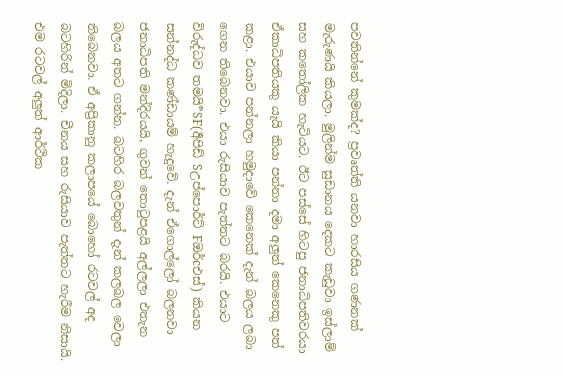පවතින්නේ කුමක්ද? ප්‍රවෘත්ති යනවා හාරසිය ගණනක් මැරුණයි කියලා. මුලින්ම සුඩානය දෙකට කැඩුවා ඉස්ලාම් සහ කතෝලික හැටියට. ඊට පස්සේ හිටපු ජනාධිපතිවරයා ඒකාධිපතියකු යැයි කියා පන්නා දමා අලුත් කෙනෙකු පත් කළා. එයාව පන්නලා හමුදාවේ කෙනෙක් දැන් බලය ලබා ගෙන තිබෙනවා. එයා රුසියාව පැත්තට බරයි. එයාට විරුද්ධව තමයි ර්‍SF(ර්‍අපිඩ් Sඋප්පොර්ට් Fඔර්cඑස්) කියන
සන්නද්ධ කණ්ඩායම් හැදුවේ. දැන් ඒගොල්ලෝ බලනවා ජනාධිපති මන්දිරයයි, ගුවන් තොටුපළයි අල්ලලා එතැන බලය අතට ගන්න. බටහිර බලවතුන් දැන් කලබල වෙලා තිබෙනවා. ඒ අප්‍රිකානු කලාපයේ බොහෝ රටවල් අද බටහිරින් මිදිලා. චීනය සහ රුසියාව පැත්තට හැරීම නිසායි. එම රටවල් අලුත් ආර්ථික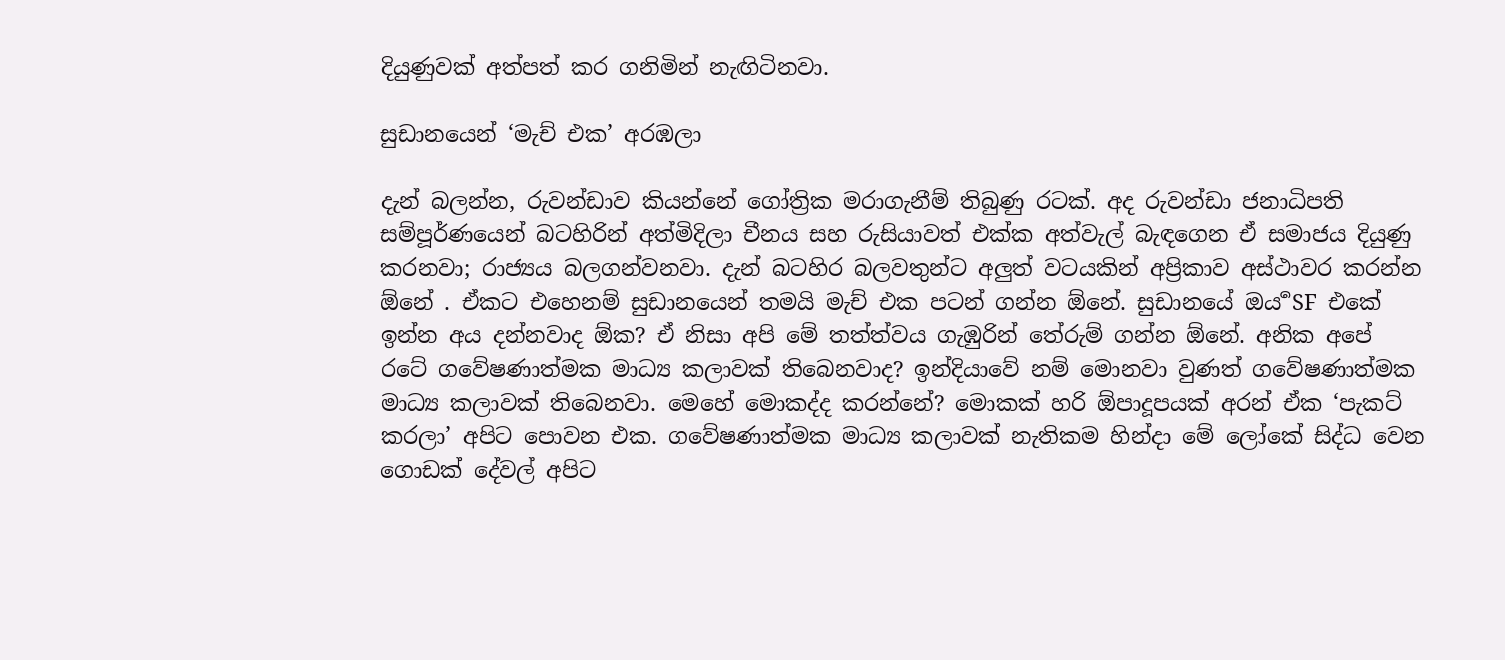දියුණුවක් අත්පත් කර ගනිමින් නැඟිටිනවා.

සුඩානයෙන් ‘මැච් එක’ අරඹලා

දැන් බලන්න, රුවන්ඩාව කියන්නේ ගෝත්‍රික මරාගැනීම් තිබුණු රටක්. අද රුවන්ඩා ජනාධිපති සම්පූර්ණයෙන් බටහිරින් අත්මිදිලා චීනය සහ රුසියාවත් එක්ක අත්වැල් බැඳගෙන ඒ සමාජය දියුණු කරනවා; රාජ්‍යය බලගන්වනවා. දැන් බටහිර බලවතුන්ට අලුත් වටයකින් අප්‍රිකාව අස්ථාවර කරන්න ඕනේ . ඒකට එහෙනම් සුඩානයෙන් තමයි මැච් එක පටන් ගන්න ඕනේ. සුඩානයේ ඔය ර්‍SF එකේ ඉන්න අය දන්නවාද ඕක? ඒ නිසා අපි මේ තත්ත්වය ගැඹුරින් තේරුම් ගන්න ඕනේ. අනික අපේ රටේ ගවේෂණාත්මක මාධ්‍ය කලාවක් තිබෙනවාද? ඉන්දියාවේ නම් මොනවා වුණත් ගවේෂණාත්මක මාධ්‍ය කලාවක් තිබෙනවා. මෙහේ මොකද්ද කරන්නේ? මොකක් හරි ඕපාදූපයක් අරන් ඒක ‘පැකට් කරලා’ අපිට පොවන එක. ගවේෂණාත්මක මාධ්‍ය කලාවක් නැතිකම හින්දා මේ ලෝකේ සිද්ධ වෙන ගොඩක් දේවල් අපිට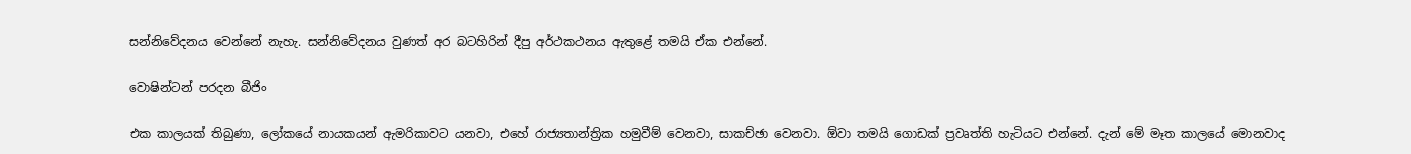සන්නිවේදනය වෙන්නේ නැහැ. සන්නිවේදනය වුණත් අර බටහිරින් දීපු අර්ථකථනය ඇතුළේ තමයි ඒක එන්නේ.

වොෂින්ටන් පරදන බීජිං

එක කාලයක් තිබුණා, ලෝකයේ නායකයන් ඇමරිකාවට යනවා, එහේ රාජ්‍යතාන්ත්‍රික හමුවීම් වෙනවා, සාකච්ඡා වෙනවා. ඕවා තමයි ගොඩක් ප්‍රවෘත්ති හැටියට එන්නේ. දැන් මේ මෑත කාලයේ මොනවාද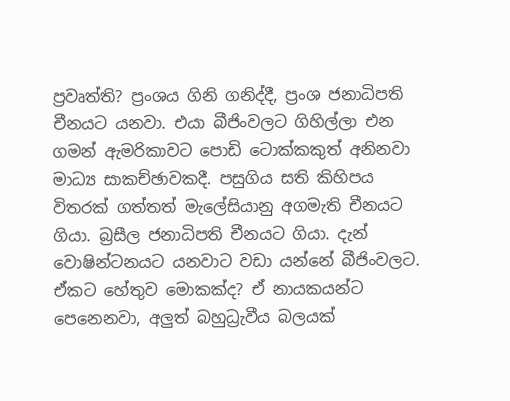ප්‍රවෘත්ති? ප්‍රංශය ගිනි ගනිද්දී, ප්‍රංශ ජනාධිපති චීනයට යනවා. එයා බීජිංවලට ගිහිල්ලා එන ගමන් ඇමරිකාවට පොඩි ටොක්කකුත් අනිනවා මාධ්‍ය සාකච්ඡාවකදී. පසුගිය සති කිහිපය විතරක් ගත්තත් මැලේසියානු අගමැති චීනයට ගියා. බ්‍රසීල ජනාධිපති චීනයට ගියා. දැන් වොෂින්ටනයට යනවාට වඩා යන්නේ බීජිංවලට. ඒකට හේතුව මොකක්ද? ඒ නායකයන්ට පෙනෙනවා, අලුත් බහුධ්‍රැවීය බලයක්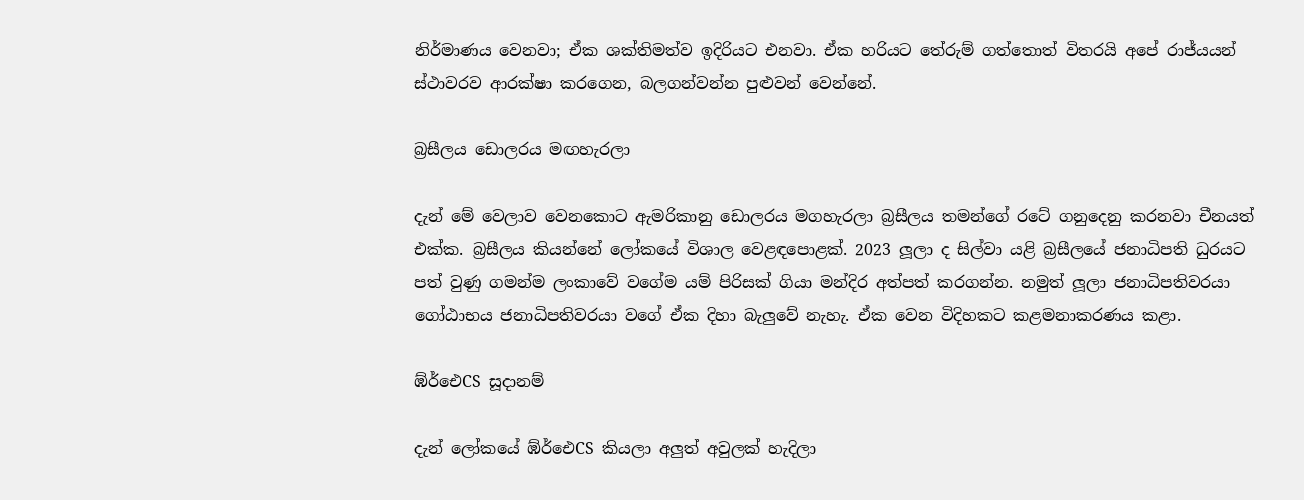නිර්මාණය වෙනවා; ඒක ශක්තිමත්ව ඉදිරියට එනවා. ඒක හරියට තේරුම් ගත්තොත් විතරයි අපේ රාජ්යයන් ස්ථාවරව ආරක්ෂා කරගෙන, බලගන්වන්න පුළුවන් වෙන්නේ.

බ්‍රසීලය ඩොලරය මඟහැරලා

දැන් මේ වෙලාව වෙනකොට ඇමරිකානු ඩොලරය මගහැරලා බ්‍රසීලය තමන්ගේ රටේ ගනුදෙනු කරනවා චීනයත් එක්ක. බ්‍රසීලය කියන්නේ ලෝකයේ විශාල වෙළඳපොළක්. 2023 ලූලා ද සිල්වා යළි බ්‍රසීලයේ ජනාධිපති ධුරයට පත් වුණු ගමන්ම ලංකාවේ වගේම යම් පිරිසක් ගියා මන්දිර අත්පත් කරගන්න. නමුත් ලූලා ජනාධිපතිවරයා ගෝඨාභය ජනාධිපතිවරයා වගේ ඒක දිහා බැලුවේ නැහැ. ඒක වෙන විදිහකට කළමනාකරණය කළා.

ඹ්ර්‍ඓCS සූදානම්

දැන් ලෝකයේ ඹ්ර්‍ඓCS කියලා අලුත් අවුලක් හැදිලා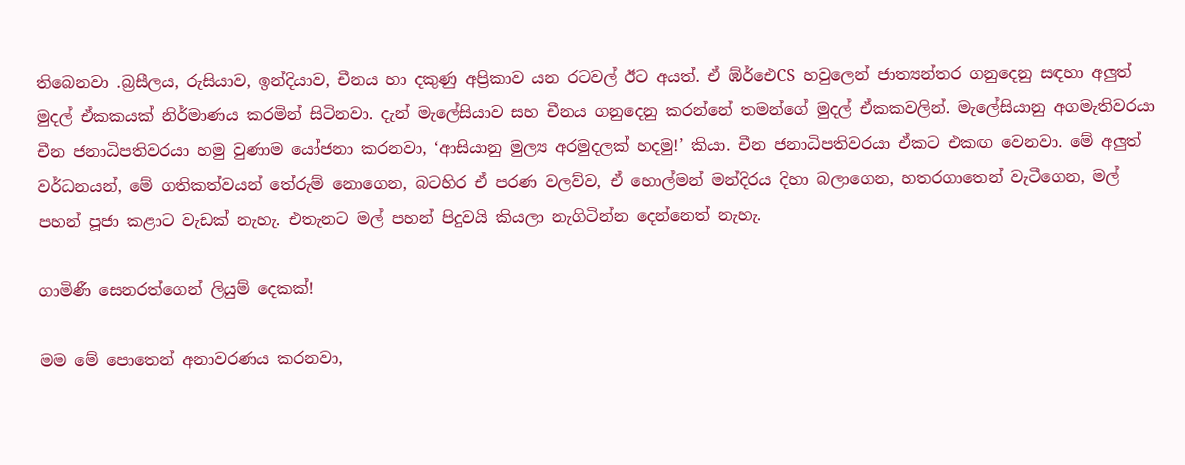තිබෙනවා .බ්‍රසීලය, රුසියාව, ඉන්දියාව, චීනය හා දකුණු අප්‍රිකාව යන රටවල් ඊට අයත්. ඒ ඹ්ර්‍ඓCS හවුලෙන් ජාත්‍යන්තර ගනුදෙනු සඳහා අලුත් මුදල් ඒකකයක් නිර්මාණය කරමින් සිටිනවා. දැන් මැලේසියාව සහ චීනය ගනුදෙනු කරන්නේ තමන්ගේ මුදල් ඒකකවලින්. මැලේසියානු අගමැතිවරයා චීන ජනාධිපතිවරයා හමු වුණාම යෝජනා කරනවා, ‘ආසියානු මුල්‍ය අරමුදලක් හදමු!’ කියා. චීන ජනාධිපතිවරයා ඒකට එකඟ වෙනවා. මේ අලුත් වර්ධනයන්, මේ ගතිකත්වයන් තේරුම් නොගෙන, බටහිර ඒ පරණ වලව්ව, ඒ හොල්මන් මන්දිරය දිහා බලාගෙන, හතරගාතෙන් වැටීගෙන, මල් පහන් පූජා කළාට වැඩක් නැහැ. එතැනට මල් පහන් පිදුවයි කියලා නැගිටින්න දෙන්නෙත් නැහැ.

ගාමිණී සෙනරත්ගෙන් ලියුම් දෙකක්!

මම මේ පොතෙන් අනාවරණය කරනවා,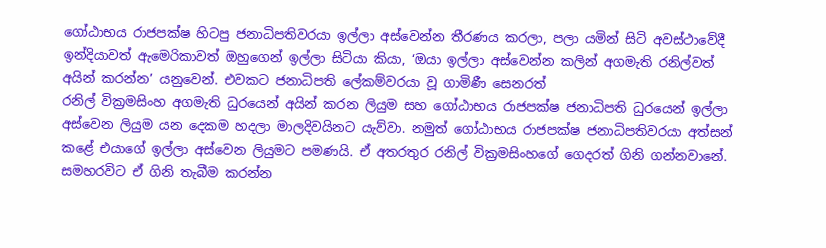ගෝඨාභය රාජපක්ෂ හිටපු ජනාධිපතිවරයා ඉල්ලා අස්වෙන්න තීරණය කරලා, පලා යමින් සිටි අවස්ථාවේදී ඉන්දියාවත් ඇමෙරිකාවත් ඔහුගෙන් ඉල්ලා සිටියා කියා, ‘ඔයා ඉල්ලා අස්වෙන්න කලින් අගමැති රනිල්වත් අයින් කරන්න’ යනුවෙන්. එවකට ජනාධිපති ලේකම්වරයා වූ ගාමිණී සෙනරත්
රනිල් වික්‍රමසිංහ අගමැති ධුරයෙන් අයින් කරන ලියුම සහ ගෝඨාභය රාජපක්ෂ ජනාධිපති ධුරයෙන් ඉල්ලා අස්වෙන ලියුම යන දෙකම හදලා මාලදිවයිනට යැව්වා. නමුත් ගෝඨාභය රාජපක්ෂ ජනාධිපතිවරයා අත්සන් කළේ එයාගේ ඉල්ලා අස්වෙන ලියුමට පමණයි. ඒ අතරතුර රනිල් වික්‍රමසිංහගේ ගෙදරත් ගිනි ගන්නවානේ. සමහරවිට ඒ ගිනි තැබීම කරන්න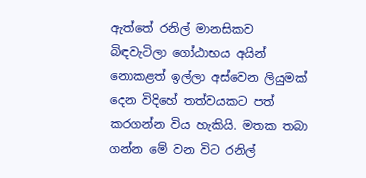ඇත්තේ රනිල් මානසිකව බිඳවැටිලා ගෝඨාභය අයින් නොකළත් ඉල්ලා අස්වෙන ලියුමක් දෙන විදිහේ තත්වයකට පත් කරගන්න විය හැකියි. මතක තබා ගන්න මේ වන විට රනිල්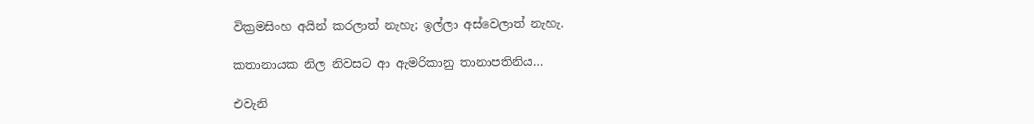වික්‍රමසිංහ අයින් කරලාත් නැහැ; ඉල්ලා අස්වෙලාත් නැහැ.

කතානායක නිල නිවසට ආ ඇමරිකානු තානාපතිනිය…

එවැනි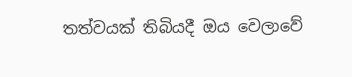තත්වයක් තිබියදී ඔය වෙලාවේ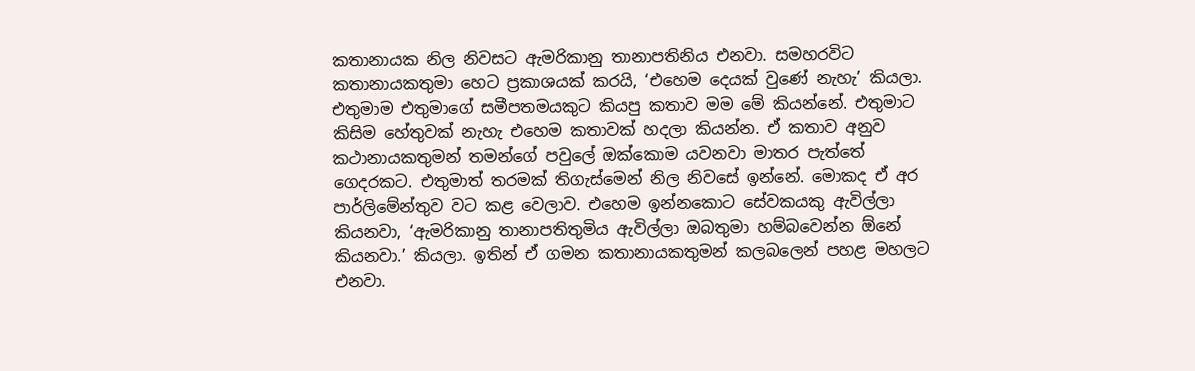කතානායක නිල නිවසට ඇමරිකානු තානාපතිනිය එනවා. සමහරවිට කතානායකතුමා හෙට ප්‍රකාශයක් කරයි, ‘එහෙම දෙයක් වුණේ නැහැ’ කියලා. එතුමාම එතුමාගේ සමීපතමයකුට කියපු කතාව මම මේ කියන්නේ. එතුමාට කිසිම හේතුවක් නැහැ එහෙම කතාවක් හදලා කියන්න. ඒ කතාව අනුව කථානායකතුමන් තමන්ගේ පවුලේ ඔක්කොම යවනවා මාතර පැත්තේ ගෙදරකට. එතුමාත් තරමක් තිගැස්මෙන් නිල නිවසේ ඉන්නේ. මොකද ඒ අර පාර්ලිමේන්තුව වට කළ වෙලාව. එහෙම ඉන්නකොට සේවකයකු ඇවිල්ලා කියනවා, ‘ඇමරිකානු තානාපතිතුමිය ඇවිල්ලා ඔබතුමා හම්බවෙන්න ඕනේ කියනවා.’ කියලා. ඉතින් ඒ ගමන කතානායකතුමන් කලබලෙන් පහළ මහලට එනවා.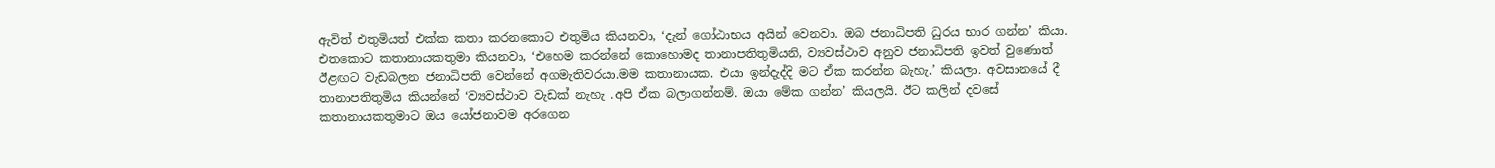ඇවිත් එතුමියත් එක්ක කතා කරනකොට එතුමිය කියනවා, ‘දැන් ගෝඨාභය අයින් වෙනවා. ඔබ ජනාධිපති ධුරය භාර ගන්න’ කියා. එතකොට කතානායකතුමා කියනවා, ‘එහෙම කරන්නේ කොහොමද තානාපතිතුමියනි, ව්‍යවස්ථාව අනුව ජනාධිපති ඉවත් වුණොත් ඊළඟට වැඩබලන ජනාධිපති වෙන්නේ අගමැතිවරයා.මම කතානායක. එයා ඉන්දැද්දි මට ඒක කරන්න බැහැ.’ කියලා. අවසානයේ දී තානාපතිතුමිය කියන්නේ ‘ව්‍යවස්ථාව වැඩක් නැහැ .අපි ඒක බලාගන්නම්. ඔයා මේක ගන්න’ කියලයි. ඊට කලින් දවසේ කතානායකතුමාට ඔය යෝජනාවම අරගෙන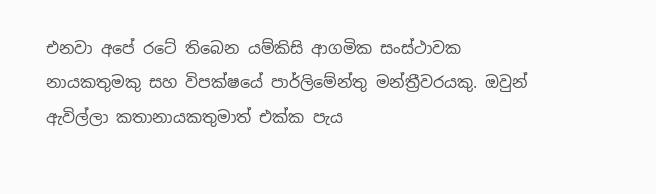එනවා අපේ රටේ තිබෙන යම්කිසි ආගමික සංස්ථාවක නායකතුමකු සහ විපක්ෂයේ පාර්ලිමේන්තු මන්ත්‍රීවරයකු. ඔවුන් ඇවිල්ලා කතානායකතුමාත් එක්ක පැය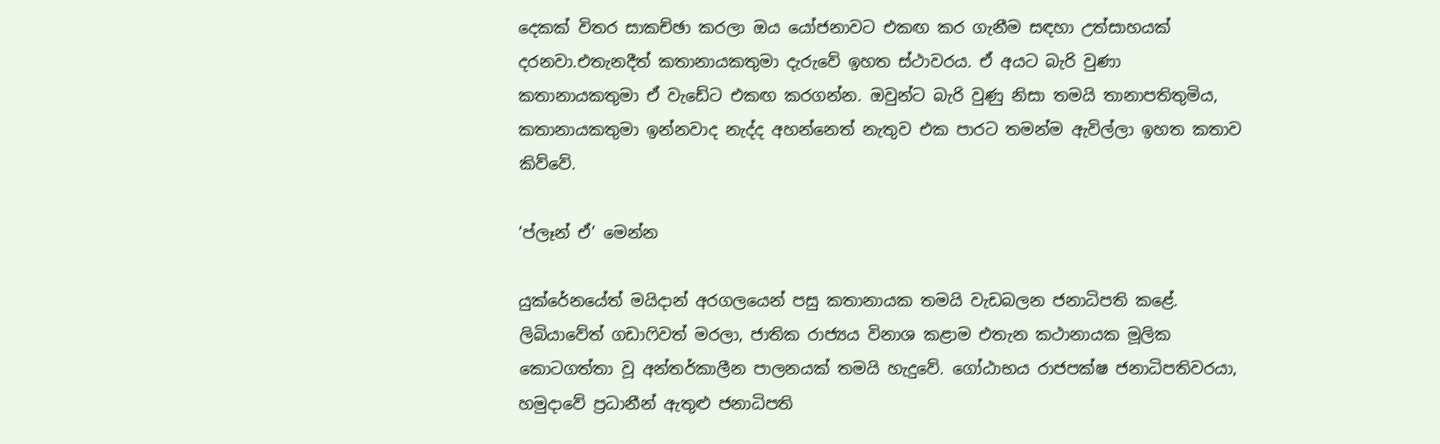දෙකක් විතර සාකච්ඡා කරලා ඔය යෝජනාවට එකඟ කර ගැනීම සඳහා උත්සාහයක් දරනවා.එතැනදීත් කතානායකතුමා දැරුවේ ඉහත ස්ථාවරය. ඒ අයට බැරි වුණා කතානායකතුමා ඒ වැඩේට එකඟ කරගන්න. ඔවුන්ට බැරි වුණු නිසා තමයි තානාපතිතුමිය, කතානායකතුමා ඉන්නවාද නැද්ද අහන්නෙත් නැතුව එක පාරට තමන්ම ඇවිල්ලා ඉහත කතාව කිව්වේ.

‘ප්ලෑන් ඒ’ මෙන්න

යුක්රේනයේත් මයිදාන් අරගලයෙන් පසු කතානායක තමයි වැඩබලන ජනාධිපති කළේ. ලිබියාවේත් ගඩාෆිවත් මරලා, ජාතික රාජ්‍යය විනාශ කළාම එතැන කථානායක මූලික කොටගත්තා වූ අන්තර්කාලීන පාලනයක් තමයි හැදුවේ. ගෝඨාභය රාජපක්ෂ ජනාධිපතිවරයා, හමුදාවේ ප්‍රධානීන් ඇතුළු ජනාධිපති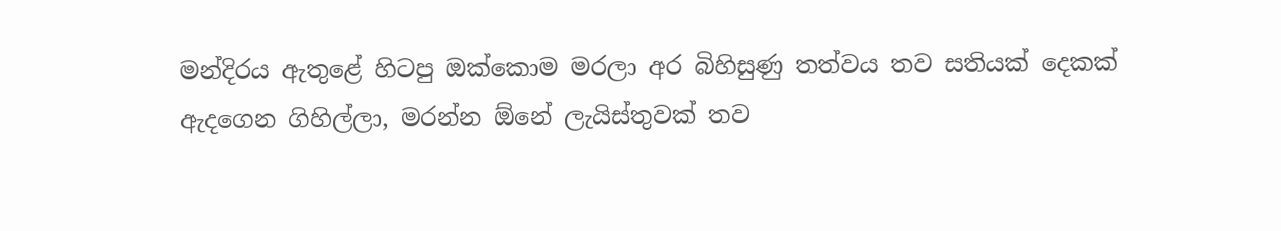මන්දිරය ඇතුළේ හිටපු ඔක්කොම මරලා අර බිහිසුණු තත්වය තව සතියක් දෙකක් ඇදගෙන ගිහිල්ලා, මරන්න ඕනේ ලැයිස්තුවක් තව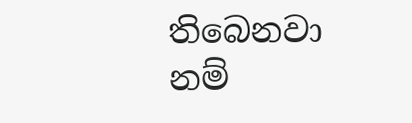තිබෙනවා නම්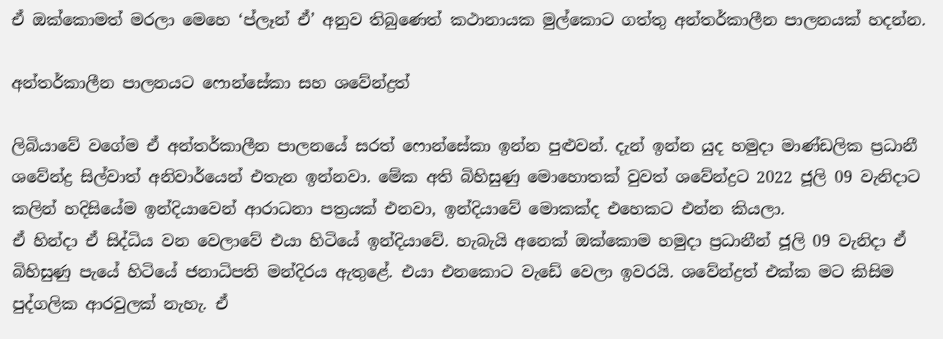ඒ ඔක්කොමත් මරලා මෙහෙ ‘ප්ලෑන් ඒ’ අනුව තිබුණෙත් කථානායක මුල්කොට ගත්තු අන්තර්කාලීන පාලනයක් හදන්න.

අන්තර්කාලීන පාලනයට ෆොන්සේකා සහ ශවේන්ද්‍රත්

ලිබියාවේ වගේම ඒ අන්තර්කාලීන පාලනයේ සරත් ෆොන්සේකා ඉන්න පුළුවන්. දැන් ඉන්න යුද හමුදා මාණ්ඩලික ප්‍රධානී ශවේන්ද්‍ර සිල්වාත් අනිවාර්යෙන් එතැන ඉන්නවා. මේක අති බිහිසුණු මොහොතක් වුවත් ශවේන්ද්‍රට 2022 ජූලි 09 වැනිදාට කලින් හදිසියේම ඉන්දියාවෙන් ආරාධනා පත්‍රයක් එනවා, ඉන්දියාවේ මොකක්ද එහෙකට එන්න කියලා.
ඒ හින්දා ඒ සිද්ධිය වන වෙලාවේ එයා හිටියේ ඉන්දියාවේ. හැබැයි අනෙක් ඔක්කොම හමුදා ප්‍රධානීන් ජූලි 09 වැනිදා ඒ බිහිසුණු පැයේ හිටියේ ජනාධිපති මන්දිරය ඇතුළේ. එයා එනකොට වැඩේ වෙලා ඉවරයි. ශවේන්ද්‍රත් එක්ක මට කිසිම පුද්ගලික ආරවුලක් නැහැ. ඒ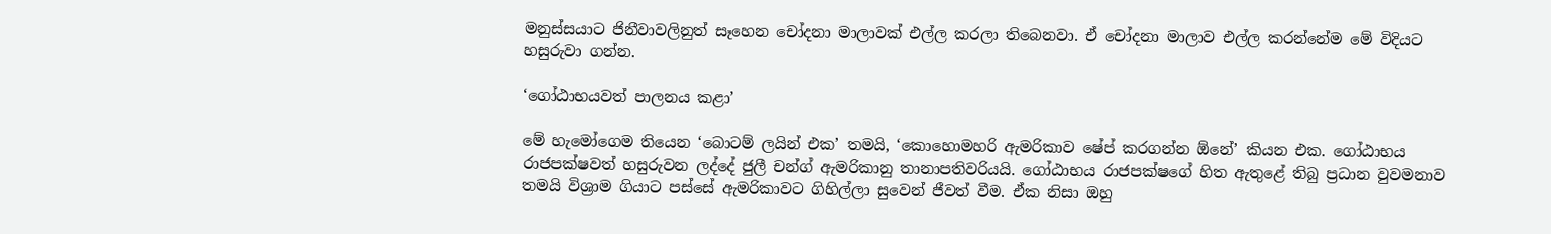මනුස්සයාට ජිනීවාවලිනුත් සෑහෙන චෝදනා මාලාවක් එල්ල කරලා තිබෙනවා. ඒ චෝදනා මාලාව එල්ල කරන්නේම මේ විදියට හසුරුවා ගන්න.

‘ගෝඨාභයවත් පාලනය කළා’

මේ හැමෝගෙම තියෙන ‘බොටම් ලයින් එක’ තමයි, ‘කොහොමහරි ඇමරිකාව ෂේප් කරගන්න ඕනේ’ කියන එක. ගෝඨාභය රාජපක්ෂවත් හසුරුවන ලද්දේ ජුලී චන්ග් ඇමරිකානු තානාපතිවරියයි. ගෝඨාභය රාජපක්ෂගේ හිත ඇතුළේ තිබු ප්‍රධාන වුවමනාව තමයි විශ්‍රාම ගියාට පස්සේ ඇමරිකාවට ගිහිල්ලා සුවෙන් ජීවත් වීම. ඒක නිසා ඔහු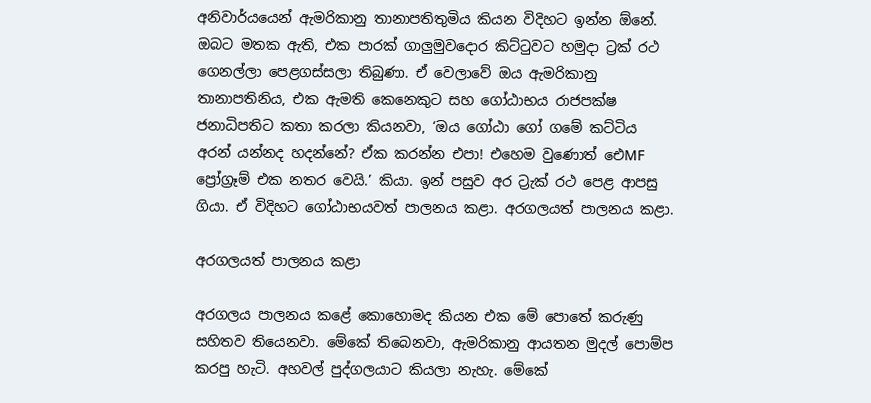අනිවාර්යයෙන් ඇමරිකානු තානාපතිතුමිය කියන විදිහට ඉන්න ඕනේ. ඔබට මතක ඇති, එක පාරක් ගාලුමුවදොර කිට්ටුවට හමුදා ට්‍රක් රථ ගෙනල්ලා පෙළගස්සලා තිබුණා. ඒ වෙලාවේ ඔය ඇමරිකානු තානාපතිනිය, එක ඇමති කෙනෙකුට සහ ගෝඨාභය රාජපක්ෂ ජනාධිපතිට කතා කරලා කියනවා, ‘ඔය ගෝඨා ගෝ ගමේ කට්ටිය අරන් යන්නද හදන්නේ? ඒක කරන්න එපා! එහෙම වුණොත් ඓMF ප්‍රෝග්‍රෑම් එක නතර වෙයි.’ කියා. ඉන් පසුව අර ට්‍රැක් රථ පෙළ ආපසු ගියා. ඒ විදිහට ගෝඨාභයවත් පාලනය කළා. අරගලයත් පාලනය කළා.

අරගලයත් පාලනය කළා

අරගලය පාලනය කළේ කොහොමද කියන එක මේ පොතේ කරුණු සහිතව තියෙනවා. මේකේ තිබෙනවා, ඇමරිකානු ආයතන මුදල් පොම්ප කරපු හැටි. අහවල් පුද්ගලයාට කියලා නැහැ. මේකේ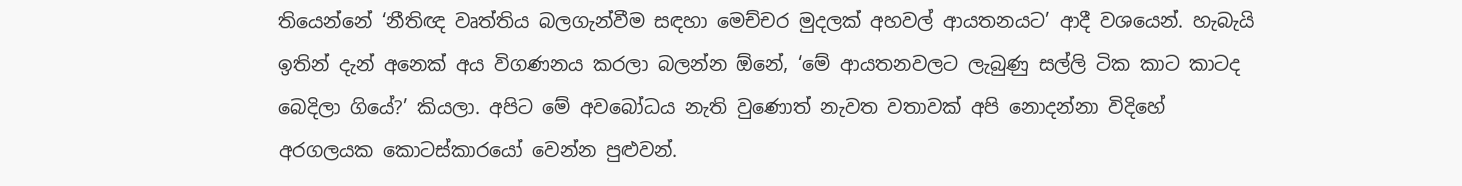තියෙන්නේ ‘නීතිඥ වෘත්තිය බලගැන්වීම සඳහා මෙච්චර මුදලක් අහවල් ආයතනයට’ ආදී වශයෙන්. හැබැයි ඉතින් දැන් අනෙක් අය විගණනය කරලා බලන්න ඕනේ, ‘මේ ආයතනවලට ලැබුණු සල්ලි ටික කාට කාටද බෙදිලා ගියේ?’ කියලා. අපිට මේ අවබෝධය නැති වුණොත් නැවත වතාවක් අපි නොදන්නා විදිහේ අරගලයක කොටස්කාරයෝ වෙන්න පුළුවන්.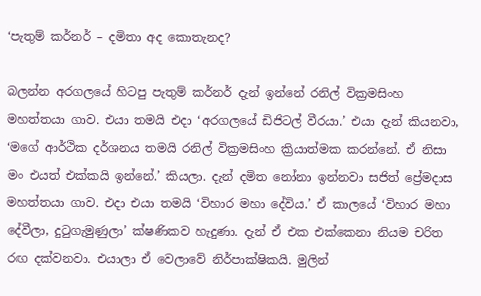‘පැතුම් කර්නර් – දමිතා අද කොතැනද?

බලන්න අරගලයේ හිටපු පැතුම් කර්නර් දැන් ඉන්නේ රනිල් වික්‍රමසිංහ මහත්තයා ගාව. එයා තමයි එදා ‘අරගලයේ ඩිජිටල් වීරයා.’ එයා දැන් කියනවා, ‘මගේ ආර්ථික දර්ශනය තමයි රනිල් වික්‍රමසිංහ ක්‍රියාත්මක කරන්නේ. ඒ නිසා මං එයත් එක්කයි ඉන්නේ.’ කියලා. දැන් දමිත නෝනා ඉන්නවා සජිත් ප්‍රේමදාස මහත්තයා ගාව. එදා එයා තමයි ‘විහාර මහා දේවිය.’ ඒ කාලයේ ‘විහාර මහා දේවීලා, දුටුගැමුණුලා’ ක්ෂණිකව හැදුණා. දැන් ඒ එක එක්කෙනා නියම චරිත රඟ දක්වනවා. එයාලා ඒ වෙලාවේ නිර්පාක්ෂිකයි. මුලින්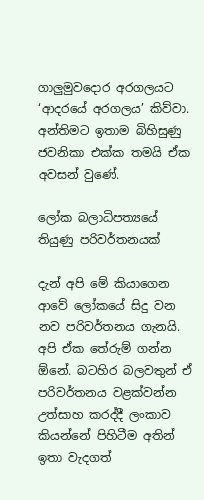ගාලුමුවදොර අරගලයට ‘ආදරයේ අරගලය’ කිව්වා. අන්තිමට ඉතාම බිහිසුණු ජවනිකා එක්ක තමයි ඒක අවසන් වුණේ.

ලෝක බලාධිපත්‍යයේ තියුණු පරිවර්තනයක්

දැන් අපි මේ කියාගෙන ආවේ ලෝකයේ සිදු වන නව පරිවර්තනය ගැනයි. අපි ඒක තේරුම් ගන්න ඕනේ. බටහිර බලවතුන් ඒ පරිවර්තනය වළක්වන්න උත්සාහ කරද්දී ලංකාව කියන්නේ පිහිටීම අතින් ඉතා වැදගත්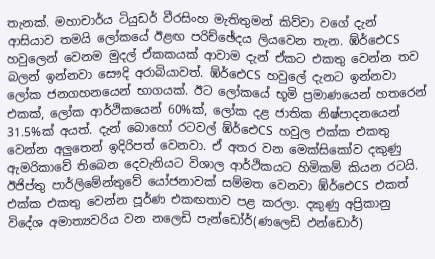තැනක්. මහාචාර්ය ටියුඩර් වීරසිංහ මැතිතුමන් කිව්වා වගේ දැන් ආසියාව තමයි ලෝකයේ ඊළඟ පරිච්ඡේදය ලියවෙන තැන. ඹ්ර්‍ඓCS හවුලෙන් වෙනම මුදල් ඒකකයක් ආවාම දැන් ඒකට එකතු වෙන්න තව බලන් ඉන්නවා සෞදි අරාබියාවත්. ඹ්ර්‍ඓCS හවුලේ දැනට ඉන්නවා ලෝක ජනගහනයෙන් භාගයක්. ඊට ලෝකයේ භූමි ප්‍රමාණයෙන් හතරෙන් එකක්, ලෝක ආර්ථිකයෙන් 60%ක්, ලෝක දළ ජාතික නිෂ්පාදනයෙන් 31.5%ක් අයත්. දැන් බොහෝ රටවල් ඹ්ර්‍ඓCS හවුල එක්ක එකතු වෙන්න අලුතෙන් ඉදිරිපත් වෙනවා. ඒ අතර වන මෙක්සිකෝව දකුණු ඇමරිකාවේ තිබෙන දෙවැනියට විශාල ආර්ථිකයට හිමිකම් කියන රටයි. ඊජිප්තු පාර්ලිමේන්තුවේ යෝජනාවක් සම්මත වෙනවා ඹ්ර්‍ඓCS එකත් එක්ක එකතු වෙන්න පූර්ණ එකඟතාව පළ කරලා. දකුණු අප්‍රිකානු විදේශ අමාත්‍යවරිය වන නලෙඩි පැන්ඩෝර්(ණලෙඩි ඵන්ඩොර්)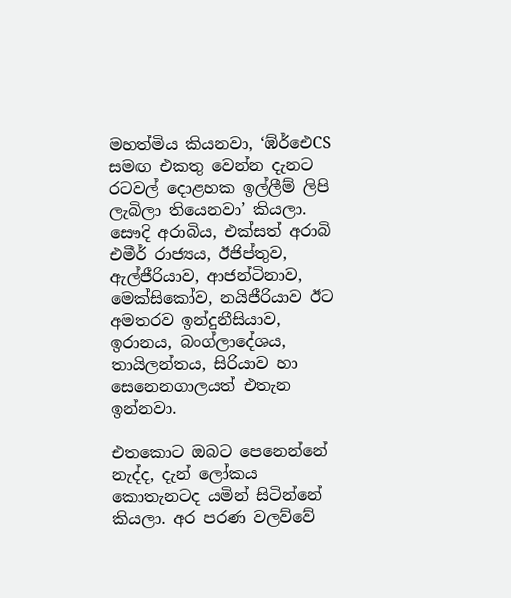මහත්මිය කියනවා, ‘ඹ්ර්‍ඓCS සමඟ එකතු වෙන්න දැනට රටවල් දොළහක ඉල්ලීම් ලිපි ලැබිලා තියෙනවා’ කියලා. සෞදි අරාබිය, එක්සත් අරාබි එමීර් රාජ්‍යය, ඊජිප්තුව, ඇල්ජීරියාව, ආජන්ටිනාව, මෙක්සිකෝව, නයිජීරියාව ඊට අමතරව ඉන්දුනීසියාව, ඉරානය, බංග්ලාදේශය, තායිලන්තය, සිරියාව හා සෙනෙනගාලයත් එතැන ඉන්නවා.

එතකොට ඔබට පෙනෙන්නේ නැද්ද, දැන් ලෝකය කොතැනටද යමින් සිටින්නේ කියලා. අර පරණ වලව්වේ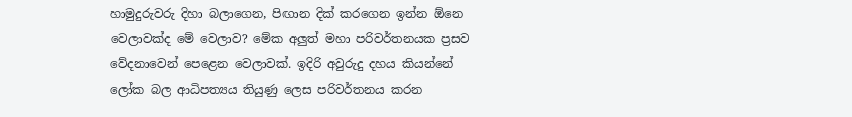හාමුදුරුවරු දිහා බලාගෙන, පිඟාන දික් කරගෙන ඉන්න ඕනෙ වෙලාවක්ද මේ වෙලාව? මේක අලුත් මහා පරිවර්තනයක ප්‍රසව වේදනාවෙන් පෙළෙන වෙලාවක්. ඉදිරි අවුරුදු දහය කියන්නේ ලෝක බල ආධිපත්‍යය තියුණු ලෙස පරිවර්තනය කරන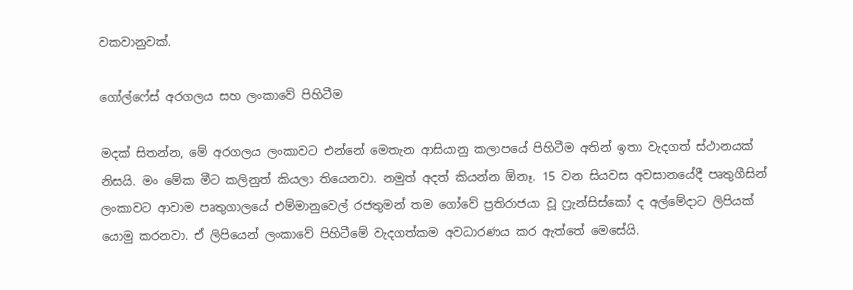වකවානුවක්.

ගෝල්ෆේස් අරගලය සහ ලංකාවේ පිහිටීම

මදක් සිතන්න, මේ අරගලය ලංකාවට එන්නේ මෙතැන ආසියානු කලාපයේ පිහිටීම අතින් ඉතා වැදගත් ස්ථානයක් නිසයි. මං මේක මීට කලිනුත් කියලා තියෙනවා. නමුත් අදත් කියන්න ඕනෑ. 15 වන සියවස අවසානයේදී පෘතුගීසින් ලංකාවට ආවාම පෘතුගාලයේ එම්මානුවෙල් රජතුමන් තම ගෝවේ ප්‍රතිරාජයා වූ ෆ්‍රැන්සිස්කෝ ද අල්මේදාට ලිපියක් යොමු කරනවා. ඒ ලිපියෙන් ලංකාවේ පිහිටීමේ වැදගත්කම අවධාරණය කර ඇත්තේ මෙසේයි.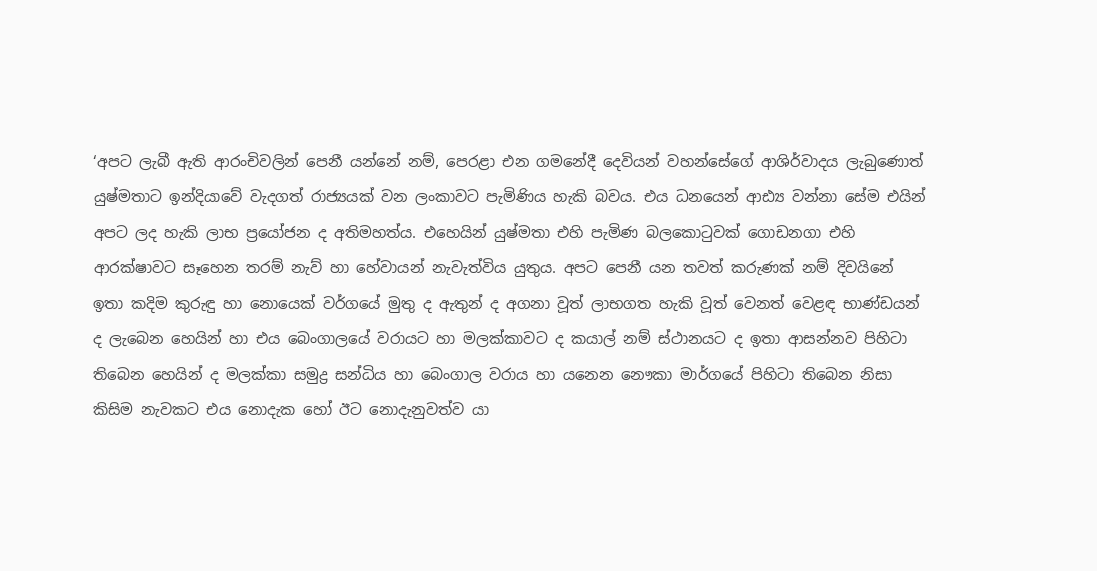‘අපට ලැබී ඇති ආරංචිවලින් පෙනී යන්නේ නම්, පෙරළා එන ගමනේදී දෙවියන් වහන්සේගේ ආශිර්වාදය ලැබුණොත් යුෂ්මතාට ඉන්දියාවේ වැදගත් රාජ්‍යයක් වන ලංකාවට පැමිණිය හැකි බවය. එය ධනයෙන් ආඪ්‍ය වන්නා සේම එයින් අපට ලද හැකි ලාභ ප්‍රයෝජන ද අතිමහත්ය. එහෙයින් යුෂ්මතා එහි පැමිණ බලකොටුවක් ගොඩනගා එහි ආරක්ෂාවට සෑහෙන තරම් නැව් හා හේවායන් නැවැත්විය යුතුය. අපට පෙනී යන තවත් කරුණක් නම් දිවයිනේ ඉතා කදිම කුරුඳු හා නොයෙක් වර්ගයේ මුතු ද ඇතුන් ද අගනා වූත් ලාභගත හැකි වූත් වෙනත් වෙළඳ භාණ්ඩයන් ද ලැබෙන හෙයින් හා එය බෙංගාලයේ වරායට හා මලක්කාවට ද කයාල් නම් ස්ථානයට ද ඉතා ආසන්නව පිහිටා තිබෙන හෙයින් ද මලක්කා සමුද්‍ර සන්ධිය හා බෙංගාල වරාය හා යනෙන නෞකා මාර්ගයේ පිහිටා තිබෙන නිසා කිසිම නැවකට එය නොදැක හෝ ඊට නොදැනුවත්ව යා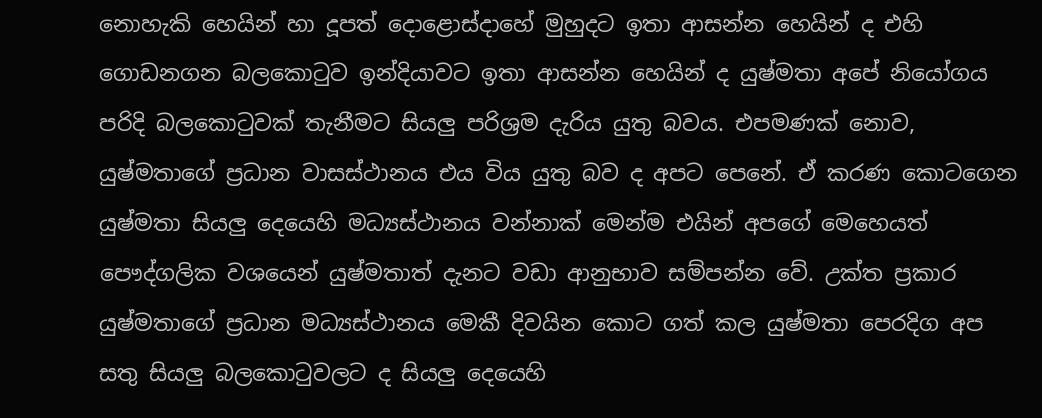නොහැකි හෙයින් හා දූපත් දොළොස්දාහේ මුහුදට ඉතා ආසන්න හෙයින් ද එහි ගොඩනගන බලකොටුව ඉන්දියාවට ඉතා ආසන්න හෙයින් ද යුෂ්මතා අපේ නියෝගය පරිදි බලකොටුවක් තැනීමට සියලු පරිශ්‍රම දැරිය යුතු බවය. එපමණක් නොව, යුෂ්මතාගේ ප්‍රධාන වාසස්ථානය එය විය යුතු බව ද අපට පෙනේ. ඒ කරණ කොටගෙන යුෂ්මතා සියලු දෙයෙහි මධ්‍යස්ථානය වන්නාක් මෙන්ම එයින් අපගේ මෙහෙයත් පෞද්ගලික වශයෙන් යුෂ්මතාත් දැනට වඩා ආනුභාව සම්පන්න වේ. උක්ත ප්‍රකාර යුෂ්මතාගේ ප්‍රධාන මධ්‍යස්ථානය මෙකී දිවයින කොට ගත් කල යුෂ්මතා පෙරදිග අප සතු සියලු බලකොටුවලට ද සියලු දෙයෙහි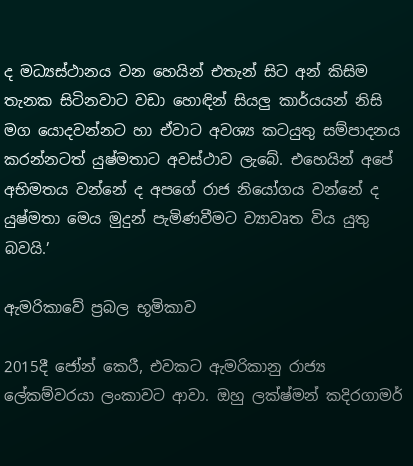ද මධ්‍යස්ථානය වන හෙයින් එතැන් සිට අන් කිසිම තැනක සිටිනවාට වඩා හොඳින් සියලු කාර්යයන් නිසි මග යොදවන්නට හා ඒවාට අවශ්‍ය කටයුතු සම්පාදනය කරන්නටත් යුෂ්මතාට අවස්ථාව ලැබේ. එහෙයින් අපේ අභිමතය වන්නේ ද අපගේ රාජ නියෝගය වන්නේ ද යුෂ්මතා මෙය මුදුන් පැමිණවීමට ව්‍යාවෘත විය යුතු බවයි.’

ඇමරිකාවේ ප්‍රබල භූමිකාව

2015දී ජෝන් කෙරී, එවකට ඇමරිකානු රාජ්‍ය ලේකම්වරයා ලංකාවට ආවා. ඔහු ලක්ෂ්මන් කදිරගාමර්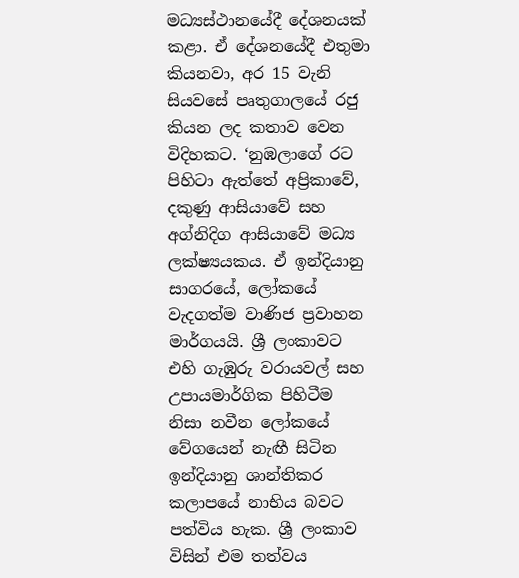මධ්‍යස්ථානයේදී දේශනයක් කළා. ඒ දේශනයේදී එතුමා කියනවා, අර 15 වැනි සියවසේ පෘතුගාලයේ රජු කියන ලද කතාව වෙන විදිහකට. ‘නුඹලාගේ රට පිහිටා ඇත්තේ අප්‍රිකාවේ, දකුණු ආසියාවේ සහ අග්නිදිග ආසියාවේ මධ්‍ය ලක්ෂ්‍යයකය. ඒ ඉන්දියානු සාගරයේ, ලෝකයේ වැදගත්ම වාණිජ ප්‍රවාහන මාර්ගයයි. ශ්‍රී ලංකාවට එහි ගැඹුරු වරායවල් සහ උපායමාර්ගික පිහිටීම නිසා නවීන ලෝකයේ වේගයෙන් නැඟී සිටින ඉන්දියානු ශාන්තිකර කලාපයේ නාභිය බවට පත්විය හැක. ශ්‍රී ලංකාව විසින් එම තත්වය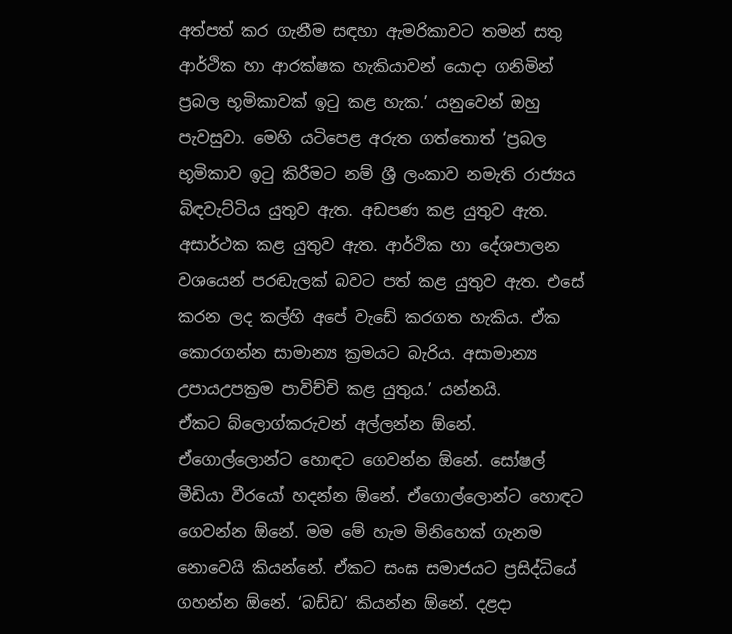අත්පත් කර ගැනීම සඳහා ඇමරිකාවට තමන් සතු ආර්ථික හා ආරක්ෂක හැකියාවන් යොදා ගනිමින් ප්‍රබල භූමිකාවක් ඉටු කළ හැක.’ යනුවෙන් ඔහු පැවසුවා. මෙහි යටිපෙළ අරුත ගත්තොත් ‘ප්‍රබල භූමිකාව ඉටු කිරීමට නම් ශ්‍රී ලංකාව නමැති රාජ්‍යය බිඳවැට්ටිය යුතුව ඇත. අඩපණ කළ යුතුව ඇත. අසාර්ථක කළ යුතුව ඇත. ආර්ථික හා දේශපාලන වශයෙන් පරඬැලක් බවට පත් කළ යුතුව ඇත. එසේ කරන ලද කල්හි අපේ වැඩේ කරගත හැකිය. ඒක කොරගන්න සාමාන්‍ය ක්‍රමයට බැරිය. අසාමාන්‍ය උපායඋපක්‍රම පාවිච්චි කළ යුතුය.’ යන්නයි.
ඒකට බ්ලොග්කරුවන් අල්ලන්න ඕනේ. ඒගොල්ලොන්ට හොඳට ගෙවන්න ඕනේ. සෝෂල් මීඩියා වීරයෝ හදන්න ඕනේ. ඒගොල්ලොන්ට හොඳට ගෙවන්න ඕනේ. මම මේ හැම මිනිහෙක් ගැනම නොවෙයි කියන්නේ. ඒකට සංඝ සමාජයට ප්‍රසිද්ධියේ ගහන්න ඕනේ. ‘බඩ්ඩ’ කියන්න ඕනේ. දළදා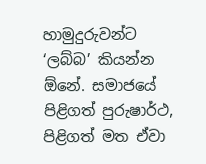හාමුදුරුවන්ට ‘ලබ්බ’ කියන්න ඕනේ. සමාජයේ පිළිගත් පුරුෂාර්ථ, පිළිගත් මත ඒවා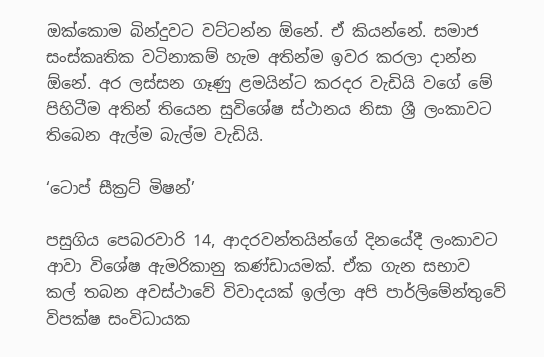ඔක්කොම බින්දුවට වට්ටන්න ඕනේ. ඒ කියන්නේ. සමාජ සංස්කෘතික වටිනාකම් හැම අතින්ම ඉවර කරලා දාන්න ඕනේ. අර ලස්සන ගෑණු ළමයින්ට කරදර වැඩියි වගේ මේ පිහිටීම අතින් තියෙන සුවිශේෂ ස්ථානය නිසා ශ්‍රී ලංකාවට තිබෙන ඇල්ම බැල්ම වැඩියි.

‘ටොප් සීක්‍රට් මිෂන්’

පසුගිය පෙබරවාරි 14, ආදරවන්තයින්ගේ දිනයේදී ලංකාවට ආවා විශේෂ ඇමරිකානු කණ්ඩායමක්. ඒක ගැන සභාව කල් තබන අවස්ථාවේ විවාදයක් ඉල්ලා අපි පාර්ලිමේන්තුවේ විපක්ෂ සංවිධායක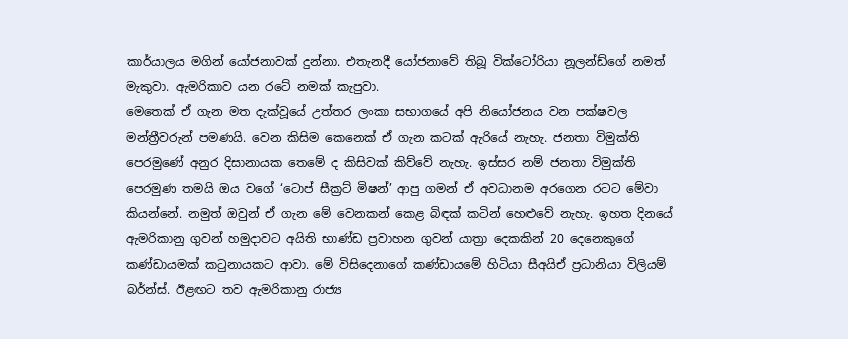කාර්යාලය මගින් යෝජනාවක් දුන්නා. එතැනදී යෝජනාවේ තිබූ වික්ටෝරියා නූලන්ඩ්ගේ නමත් මැකුවා. ඇමරිකාව යන රටේ නමක් කැපුවා.
මෙතෙක් ඒ ගැන මත දැක්වූයේ උත්තර ලංකා සභාගයේ අපි නියෝජනය වන පක්ෂවල මන්ත්‍රීවරුන් පමණයි. වෙන කිසිම කෙනෙක් ඒ ගැන කටක් ඇරියේ නැහැ. ජනතා විමුක්ති පෙරමුණේ අනුර දිසානායක තෙමේ ද කිසිවක් කිව්වේ නැහැ. ඉස්සර නම් ජනතා විමුක්ති පෙරමුණ තමයි ඔය වගේ ‘ටොප් සීක්‍රට් මිෂන්’ ආපු ගමන් ඒ අවධානම අරගෙන රටට මේවා කියන්නේ. නමුත් ඔවුන් ඒ ගැන මේ වෙනකන් කෙළ බිඳක් කටින් හෙළුවේ නැහැ. ඉහත දිනයේ ඇමරිකානු ගුවන් හමුදාවට අයිති භාණ්ඩ ප්‍රවාහන ගුවන් යාත්‍රා දෙකකින් 20 දෙනෙකුගේ කණ්ඩායමක් කටුනායකට ආවා. මේ විසිදෙනාගේ කණ්ඩායමේ හිටියා සීඅයිඒ ප්‍රධානියා විලියම් බර්න්ස්. ඊළඟට තව ඇමරිකානු රාජ්‍ය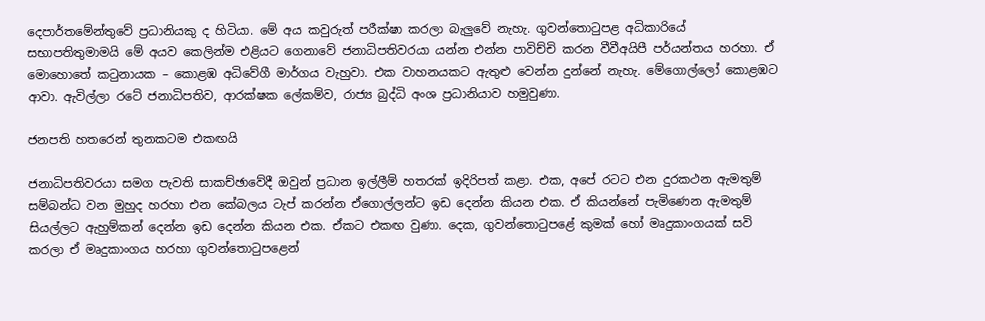දෙපාර්තමේන්තුවේ ප්‍රධානියකු ද හිටියා. මේ අය කවුරුත් පරීක්ෂා කරලා බැලුවේ නැහැ. ගුවන්තොටුපළ අධිකාරියේ සභාපතිතුමාමයි මේ අයව කෙලින්ම එළියට ගෙනාවේ ජනාධිපතිවරයා යන්න එන්න පාවිච්චි කරන වීවීඅයිපී පර්යන්තය හරහා. ඒ මොහොතේ කටුනායක – කොළඹ අධිවේගී මාර්ගය වැහුවා. එක වාහනයකට ඇතුළු වෙන්න දුන්නේ නැහැ. මේගොල්ලෝ කොළඹට ආවා. ඇවිල්ලා රටේ ජනාධිපතිව, ආරක්ෂක ලේකම්ව, රාජ්‍ය බුද්ධි අංශ ප්‍රධානියාව හමුවුණා.

ජනපති හතරෙන් තුනකටම එකඟයි

ජනාධිපතිවරයා සමග පැවති සාකච්ඡාවේදී ඔවුන් ප්‍රධාන ඉල්ලීම් හතරක් ඉදිරිපත් කළා. එක, අපේ රටට එන දුරකථන ඇමතුම් සම්බන්ධ වන මුහුද හරහා එන කේබලය ටැප් කරන්න ඒගොල්ලන්ට ඉඩ දෙන්න කියන එක. ඒ කියන්නේ පැමිණෙන ඇමතුම් සියල්ලට ඇහුම්කන් දෙන්න ඉඩ දෙන්න කියන එක. ඒකට එකඟ වුණා. දෙක, ගුවන්තොටුපළේ කුමක් හෝ මෘදුකාංගයක් සවි කරලා ඒ මෘදුකාංගය හරහා ගුවන්තොටුපළෙන්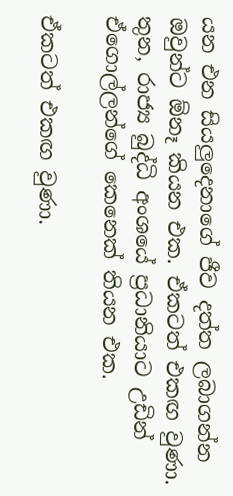යන එන සියලුදෙනාගේ ජීව දත්ත ලබාගන්න ඔවුන්ට ඕනෑ කියන එක. ඒකටත් එකඟ වුණා. තුන, රාජ්‍ය බුද්ධි අංශයේ ප්‍රධානියාට උඩින් ඒගොල්ලන්ගේ කෙනෙක් තියන එක.

ඒකටත් එකඟ වුණා.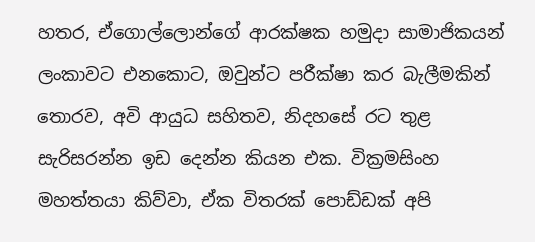හතර, ඒගොල්ලොන්ගේ ආරක්ෂක හමුදා සාමාජිකයන් ලංකාවට එනකොට, ඔවුන්ට පරීක්ෂා කර බැලීමකින් තොරව, අවි ආයුධ සහිතව, නිදහසේ රට තුළ සැරිසරන්න ඉඩ දෙන්න කියන එක. වික්‍රමසිංහ මහත්තයා කිව්වා, ඒක විතරක් පොඩ්ඩක් අපි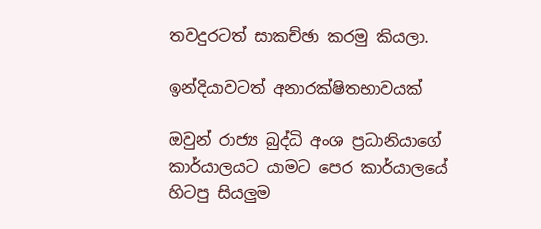තවදුරටත් සාකච්ඡා කරමු කියලා.

ඉන්දියාවටත් අනාරක්ෂිතභාවයක්

ඔවුන් රාජ්‍ය බුද්ධි අංශ ප්‍රධානියාගේ කාර්යාලයට යාමට පෙර කාර්යාලයේ හිටපු සියලුම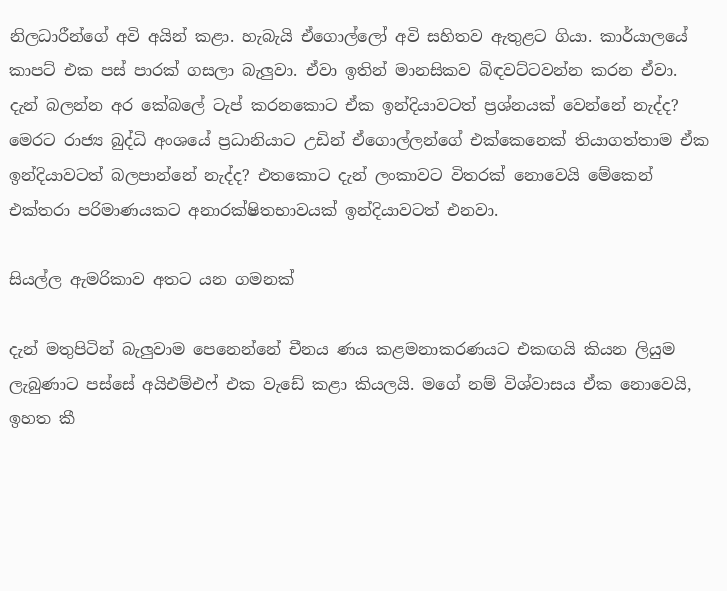නිලධාරීන්ගේ අවි අයින් කළා. හැබැයි ඒගොල්ලෝ අවි සහිතව ඇතුළට ගියා. කාර්යාලයේ කාපට් එක පස් පාරක් ගසලා බැලුවා. ඒවා ඉතින් මානසිකව බිඳවට්ටවන්න කරන ඒවා. දැන් බලන්න අර කේබලේ ටැප් කරනකොට ඒක ඉන්දියාවටත් ප්‍රශ්නයක් වෙන්නේ නැද්ද? මෙරට රාජ්‍ය බුද්ධි අංශයේ ප්‍රධානියාට උඩින් ඒගොල්ලන්ගේ එක්කෙනෙක් තියාගත්තාම ඒක ඉන්දියාවටත් බලපාන්නේ නැද්ද? එතකොට දැන් ලංකාවට විතරක් නොවෙයි මේකෙන් එක්තරා පරිමාණයකට අනාරක්ෂිතභාවයක් ඉන්දියාවටත් එනවා.

සියල්ල ඇමරිකාව අතට යන ගමනක්

දැන් මතුපිටින් බැලුවාම පෙනෙන්නේ චීනය ණය කළමනාකරණයට එකඟයි කියන ලියුම ලැබුණාට පස්සේ අයිඑම්එෆ් එක වැඩේ කළා කියලයි. මගේ නම් විශ්වාසය ඒක නොවෙයි, ඉහත කී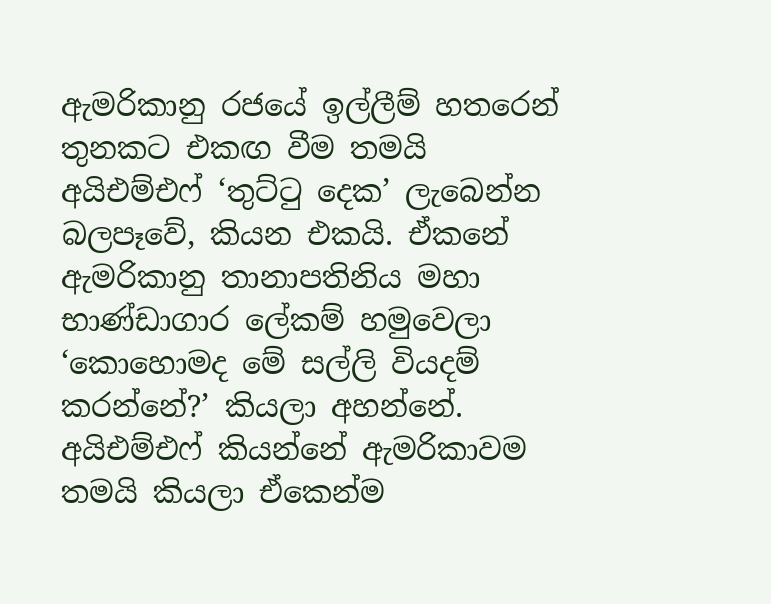ඇමරිකානු රජයේ ඉල්ලීම් හතරෙන් තුනකට එකඟ වීම තමයි අයිඑම්එෆ් ‘තුට්ටු දෙක’ ලැබෙන්න බලපෑවේ, කියන එකයි. ඒකනේ ඇමරිකානු තානාපතිනිය මහා භාණ්ඩාගාර ලේකම් හමුවෙලා ‘කොහොමද මේ සල්ලි වියදම් කරන්නේ?’ කියලා අහන්නේ. අයිඑම්එෆ් කියන්නේ ඇමරිකාවම තමයි කියලා ඒකෙන්ම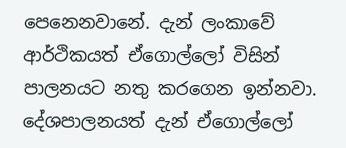පෙනෙනවානේ. දැන් ලංකාවේ ආර්ථිකයත් ඒගොල්ලෝ විසින් පාලනයට නතු කරගෙන ඉන්නවා. දේශපාලනයත් දැන් ඒගොල්ලෝ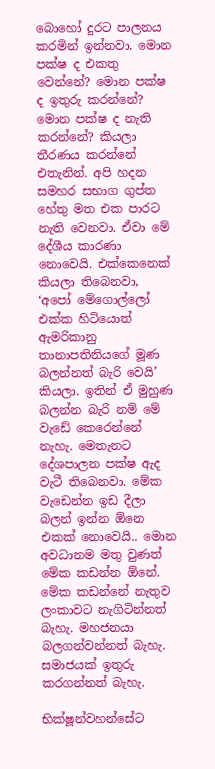බොහෝ දුරට පාලනය කරමින් ඉන්නවා. මොන පක්ෂ ද එකතු වෙන්නේ? මොන පක්ෂ ද ඉතුරු කරන්නේ? මොන පක්ෂ ද නැති කරන්නේ? කියලා තීරණය කරන්නේ එතැනින්. අපි හදන සමහර සභාග ගුප්ත හේතු මත එක පාරට නැති වෙනවා. ඒවා මේ දේශීය කාරණා නොවෙයි. එක්කෙනෙක් කියලා තිබෙනවා, ‘අපෝ මේගොල්ලෝ එක්ක හිටියොත් ඇමරිකානු තානාපතිනියගේ මූණ බලන්නත් බැරි වෙයි’ කියලා. ඉතින් ඒ මුහුණ බලන්න බැරි නම් මේ වැඩේ කෙරෙන්නේ නැහැ. මෙතැනට දේශපාලන පක්ෂ ඇද වැටී තිබෙනවා. මේක වැඩෙන්න ඉඩ දීලා බලන් ඉන්න ඕනෙ එකක් නොවෙයි.. මොන අවධානම මතු වුණත් මේක කඩන්න ඕනේ. මේක කඩන්නේ නැතුව ලංකාවට නැගිටින්නත් බැහැ. මහජනයා බලගන්වන්නත් බැහැ. සමාජයක් ඉතුරු කරගන්නත් බැහැ.

භික්ෂූන්වහන්සේට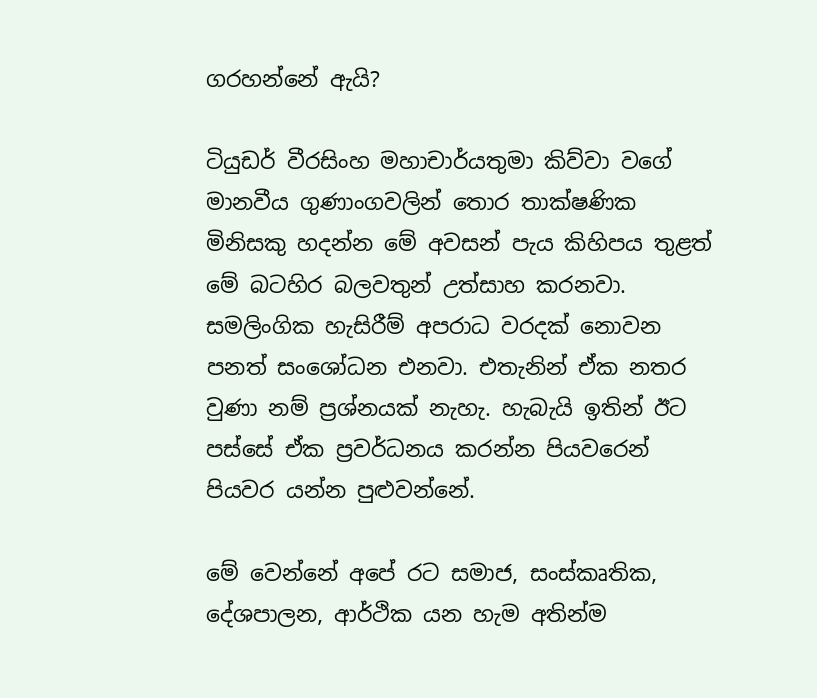ගරහන්නේ ඇයි?

ටියුඩර් වීරසිංහ මහාචාර්යතුමා කිව්වා වගේ මානවීය ගුණාංගවලින් තොර තාක්ෂණික මිනිසකු හදන්න මේ අවසන් පැය කිහිපය තුළත් මේ බටහිර බලවතුන් උත්සාහ කරනවා. සමලිංගික හැසිරීම් අපරාධ වරදක් නොවන පනත් සංශෝධන එනවා. එතැනින් ඒක නතර වුණා නම් ප්‍රශ්නයක් නැහැ. හැබැයි ඉතින් ඊට පස්සේ ඒක ප්‍රවර්ධනය කරන්න පියවරෙන් පියවර යන්න පුළුවන්නේ.

මේ වෙන්නේ අපේ රට සමාජ, සංස්කෘතික, දේශපාලන, ආර්ථික යන හැම අතින්ම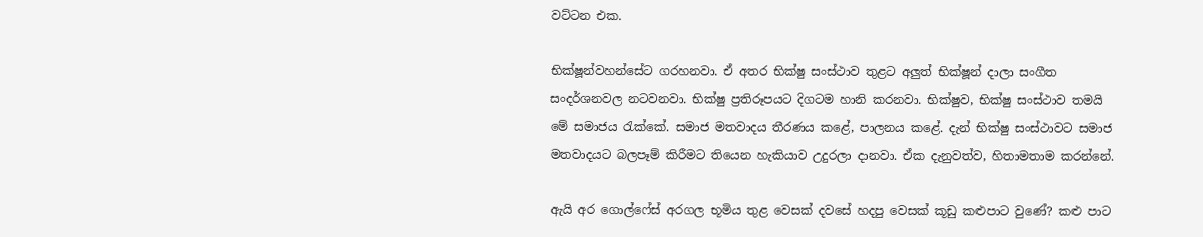වට්ටන එක.

භික්ෂූන්වහන්සේට ගරහනවා. ඒ අතර භික්ෂු සංස්ථාව තුළට අලුත් භික්ෂූන් දාලා සංගීත සංදර්ශනවල නටවනවා. භික්ෂු ප්‍රතිරූපයට දිගටම හානි කරනවා. භික්ෂුව, භික්ෂු සංස්ථාව තමයි මේ සමාජය රැක්කේ. සමාජ මතවාදය තීරණය කළේ, පාලනය කළේ. දැන් භික්ෂු සංස්ථාවට සමාජ මතවාදයට බලපෑම් කිරීමට තියෙන හැකියාව උදුරලා දානවා. ඒක දැනුවත්ව, හිතාමතාම කරන්නේ.

ඇයි අර ගොල්ෆේස් අරගල භූමිය තුළ වෙසක් දවසේ හදපු වෙසක් කූඩු කළුපාට වුණේ? කළු පාට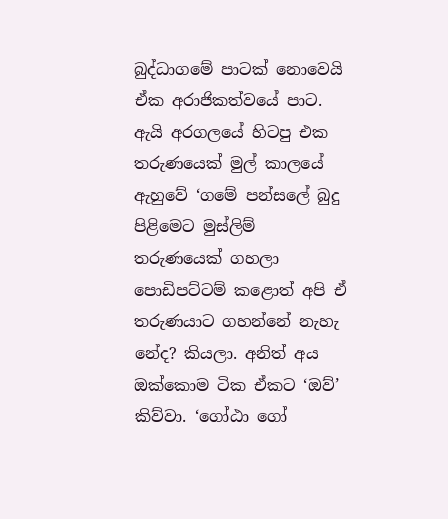බුද්ධාගමේ පාටක් නොවෙයි ඒක අරාජිකත්වයේ පාට. ඇයි අරගලයේ හිටපු එක තරුණයෙක් මුල් කාලයේ ඇහුවේ ‘ගමේ පන්සලේ බුදු පිළිමෙට මුස්ලිම් තරුණයෙක් ගහලා පොඩිපට්ටම් කළොත් අපි ඒ තරුණයාට ගහන්නේ නැහැ නේද? කියලා. අනිත් අය ඔක්කොම ටික ඒකට ‘ඔව්’ කිව්වා. ‘ගෝඨා ගෝ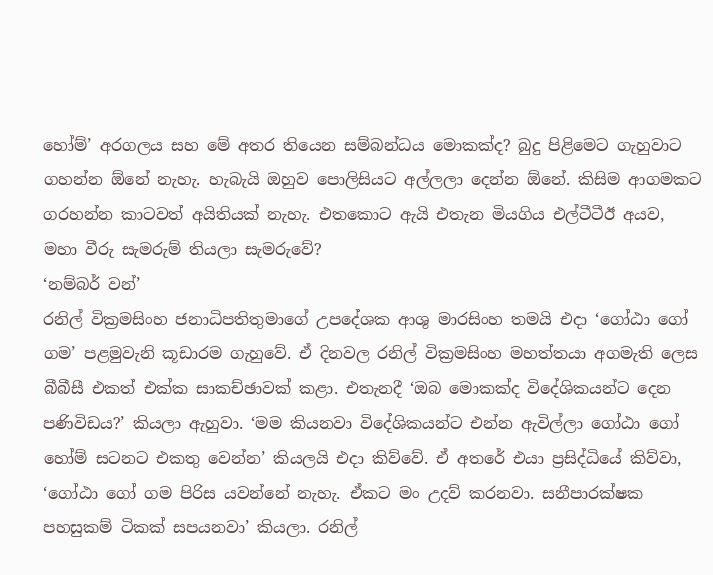හෝම්’ අරගලය සහ මේ අතර තියෙන සම්බන්ධය මොකක්ද? බුදු පිළිමෙට ගැහුවාට ගහන්න ඕනේ නැහැ. හැබැයි ඔහුව පොලිසියට අල්ලලා දෙන්න ඕනේ. කිසිම ආගමකට ගරහන්න කාටවත් අයිතියක් නැහැ. එතකොට ඇයි එතැන මියගිය එල්ටීටීඊ අයව, මහා වීරු සැමරුම් තියලා සැමරුවේ?
‘නම්බර් වන්’
රනිල් වික්‍රමසිංහ ජනාධිපතිතුමාගේ උපදේශක ආශු මාරසිංහ තමයි එදා ‘ගෝඨා ගෝ ගම’ පළමුවැනි කූඩාරම ගැහුවේ. ඒ දිනවල රනිල් වික්‍රමසිංහ මහත්තයා අගමැති ලෙස බීබීසී එකත් එක්ක සාකච්ඡාවක් කළා. එතැනදී ‘ඔබ මොකක්ද විදේශිකයන්ට දෙන පණිවිඩය?’ කියලා ඇහුවා. ‘මම කියනවා විදේශිකයන්ට එන්න ඇවිල්ලා ගෝඨා ගෝ හෝම් සටනට එකතු වෙන්න’ කියලයි එදා කිව්වේ. ඒ අතරේ එයා ප්‍රසිද්ධියේ කිව්වා, ‘ගෝඨා ගෝ ගම පිරිස යවන්නේ නැහැ. ඒකට මං උදව් කරනවා. සනීපාරක්ෂක පහසුකම් ටිකක් සපයනවා’ කියලා. රනිල්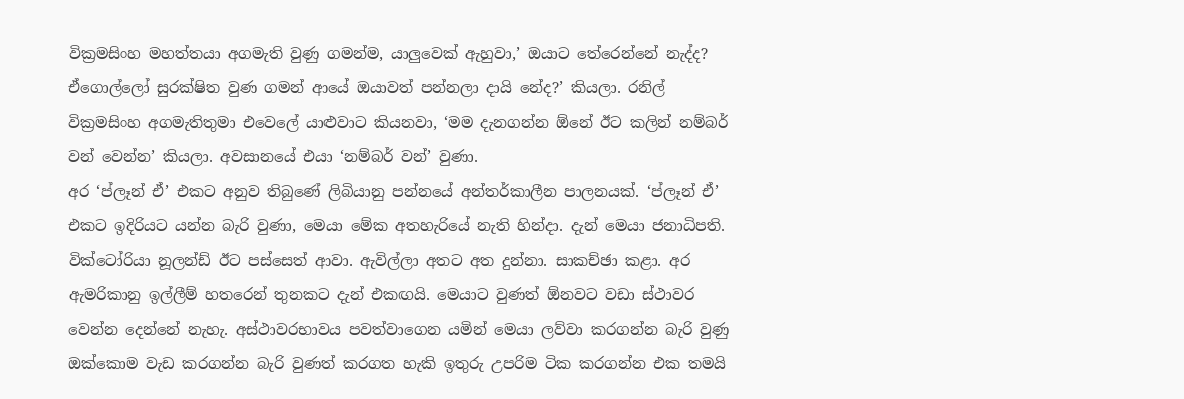වික්‍රමසිංහ මහත්තයා අගමැති වුණු ගමන්ම, යාලුවෙක් ඇහුවා,’ ඔයාට තේරෙන්නේ නැද්ද? ඒගොල්ලෝ සුරක්ෂිත වුණ ගමන් ආයේ ඔයාවත් පන්නලා දායි නේද?’ කියලා. රනිල් වික්‍රමසිංහ අගමැතිතුමා එවෙලේ යාළුවාට කියනවා, ‘මම දැනගන්න ඕනේ ඊට කලින් නම්බර් වන් වෙන්න’ කියලා. අවසානයේ එයා ‘නම්බර් වන්’ වුණා.
අර ‘ප්ලෑන් ඒ’ එකට අනුව තිබුණේ ලිබියානු පන්නයේ අන්තර්කාලීන පාලනයක්. ‘ප්ලෑන් ඒ’ එකට ඉදිරියට යන්න බැරි වුණා, මෙයා මේක අතහැරියේ නැති හින්දා. දැන් මෙයා ජනාධිපති. වික්ටෝරියා නූලන්ඩ් ඊට පස්සෙත් ආවා. ඇවිල්ලා අතට අත දුන්නා. සාකච්ඡා කළා. අර ඇමරිකානු ඉල්ලීම් හතරෙන් තුනකට දැන් එකඟයි. මෙයාට වුණත් ඕනවට වඩා ස්ථාවර වෙන්න දෙන්නේ නැහැ. අස්ථාවරභාවය පවත්වාගෙන යමින් මෙයා ලව්වා කරගන්න බැරි වුණු ඔක්කොම වැඩ කරගන්න බැරි වුණත් කරගත හැකි ඉතුරු උපරිම ටික කරගන්න එක තමයි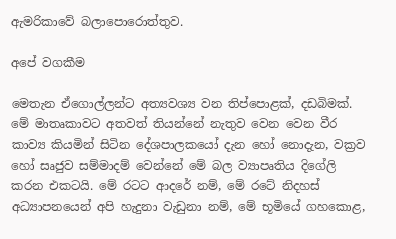ඇමරිකාවේ බලාපොරොත්තුව.

අපේ වගකීම

මෙතැන ඒගොල්ලන්ට අත්‍යවශ්‍ය වන තිප්පොළක්, දඩබිමක්. මේ මාතෘකාවට අතවත් තියන්නේ නැතුව වෙන වෙන වීර කාව්‍ය කියමින් සිටින දේශපාලකයෝ දැන හෝ නොදැන, වක්‍රව හෝ සෘජුව සම්මාදම් වෙන්නේ මේ බල ව්‍යාපෘතිය දිගේලි කරන එකටයි. මේ රටට ආදරේ නම්, මේ රටේ නිදහස් අධ්‍යාපනයෙන් අපි හැදුනා වැඩුනා නම්, මේ භූමියේ ගහකොළ,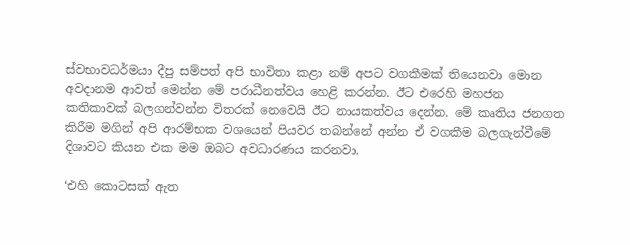ස්වභාවධර්මයා දීපු සම්පත් අපි භාවිතා කළා නම් අපට වගකීමක් තියෙනවා මොන අවදානම ආවත් මෙන්න මේ පරාධීනත්වය හෙළි කරන්න. ඊට එරෙහි මහජන කතිකාවක් බලගන්වන්න විතරක් නෙවෙයි ඊට නායකත්වය දෙන්න. මේ කෘතිය ජනගත කිරීම මගින් අපි ආරම්භක වශයෙන් පියවර තබන්නේ අන්න ඒ වගකීම බලගැන්වීමේ දිශාවට කියන එක මම ඔබට අවධාරණය කරනවා.

‘එහි කොටසක් ඇත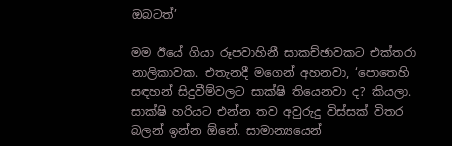ඔබටත්’

මම ඊයේ ගියා රූපවාහිනී සාකච්ඡාවකට එක්තරා නාලිකාවක. එතැනදී මගෙන් අහනවා, ‘පොතෙහි සඳහන් සිදුවීම්වලට සාක්ෂි තියෙනවා ද? කියලා. සාක්ෂි හරියට එන්න තව අවුරුදු විස්සක් විතර බලන් ඉන්න ඕනේ. සාමාන්‍යයෙන්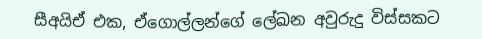සීඅයිඒ එක, ඒගොල්ලන්ගේ ලේඛන අවුරුදු විස්සකට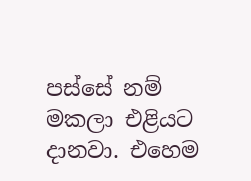පස්සේ නම් මකලා එළියට දානවා. එහෙම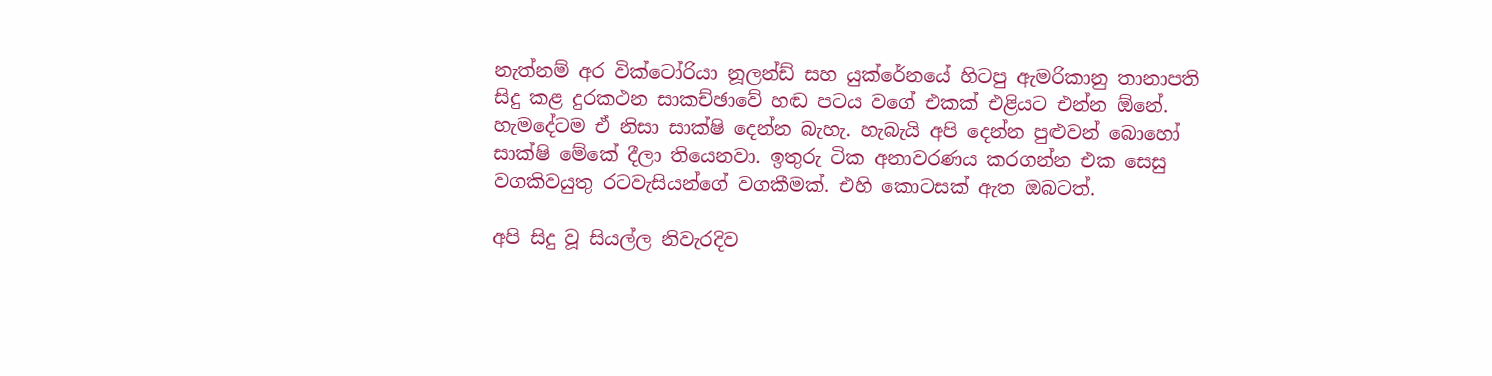නැත්නම් අර වික්ටෝරියා නූලන්ඩ් සහ යුක්රේනයේ හිටපු ඇමරිකානු තානාපති සිදු කළ දුරකථන සාකච්ඡාවේ හඬ පටය වගේ එකක් එළියට එන්න ඕනේ. හැමදේටම ඒ නිසා සාක්ෂි දෙන්න බැහැ. හැබැයි අපි දෙන්න පුළුවන් බොහෝ සාක්ෂි මේකේ දීලා තියෙනවා. ඉතුරු ටික අනාවරණය කරගන්න එක සෙසු වගකිවයුතු රටවැසියන්ගේ වගකීමක්. එහි කොටසක් ඇත ඔබටත්.

අපි සිදු වූ සියල්ල නිවැරදිව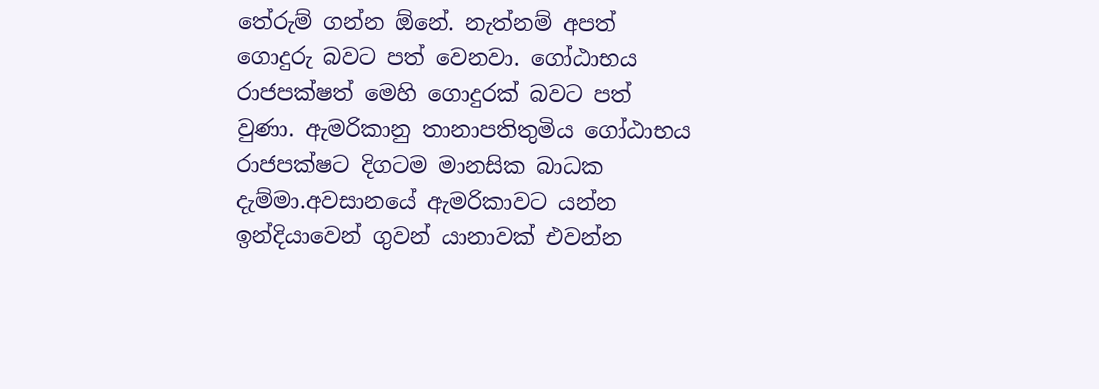තේරුම් ගන්න ඕනේ. නැත්නම් අපත් ගොදුරු බවට පත් වෙනවා. ගෝඨාභය රාජපක්ෂත් මෙහි ගොදුරක් බවට පත් වුණා. ඇමරිකානු තානාපතිතුමිය ගෝඨාභය රාජපක්ෂට දිගටම මානසික බාධක දැම්මා.අවසානයේ ඇමරිකාවට යන්න ඉන්දියාවෙන් ගුවන් යානාවක් එවන්න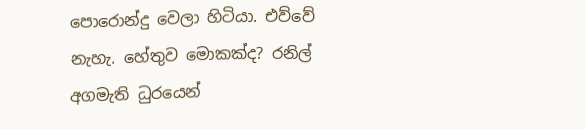පොරොන්දු වෙලා හිටියා. එව්වේ නැහැ. හේතුව මොකක්ද? රනිල් අගමැති ධුරයෙන්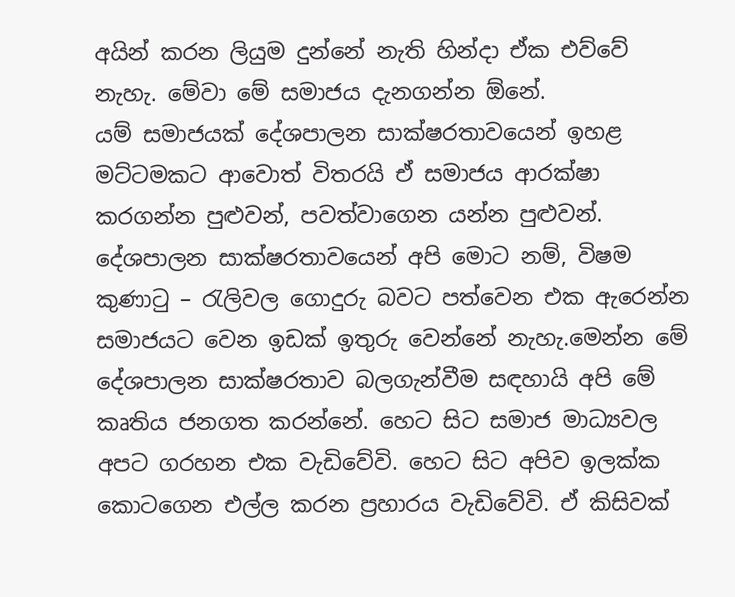අයින් කරන ලියුම දුන්නේ නැති හින්දා ඒක එව්වේ නැහැ. මේවා මේ සමාජය දැනගන්න ඕනේ.
යම් සමාජයක් දේශපාලන සාක්ෂරතාවයෙන් ඉහළ මට්ටමකට ආවොත් විතරයි ඒ සමාජය ආරක්ෂා කරගන්න පුළුවන්, පවත්වාගෙන යන්න පුළුවන්. දේශපාලන සාක්ෂරතාවයෙන් අපි මොට නම්, විෂම කුණාටු – රැලිවල ගොදුරු බවට පත්වෙන එක ඇරෙන්න සමාජයට වෙන ඉඩක් ඉතුරු වෙන්නේ නැහැ.මෙන්න මේ දේශපාලන සාක්ෂරතාව බලගැන්වීම සඳහායි අපි මේ කෘතිය ජනගත කරන්නේ. හෙට සිට සමාජ මාධ්‍යවල අපට ගරහන එක වැඩිවේවි. හෙට සිට අපිව ඉලක්ක කොටගෙන එල්ල කරන ප්‍රහාරය වැඩිවේවි. ඒ කිසිවක්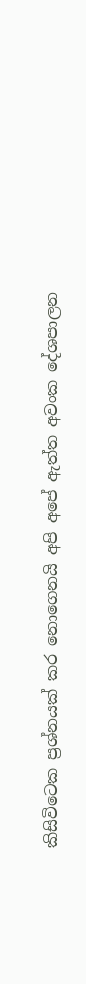කිසිවිටෙක ප්‍රශ්නයක් කර නොගෙනයි අපි අපේ ඇත්ත අවංක දේශපාලන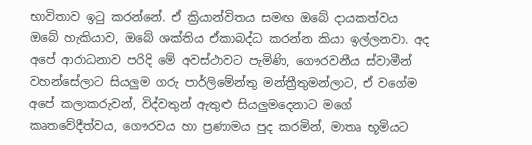භාවිතාව ඉටු කරන්නේ. ඒ ක්‍රියාන්විතය සමඟ ඔබේ දායකත්වය ඔබේ හැකියාව, ඔබේ ශක්තිය ඒකාබද්ධ කරන්න කියා ඉල්ලනවා. අද අපේ ආරාධනාව පරිදි මේ අවස්ථාවට පැමිණි, ගෞරවනීය ස්වාමීන් වහන්සේලාට සියලුම ගරු පාර්ලිමේන්තු මන්ත්‍රීතුමන්ලාට, ඒ වගේම අපේ කලාකරුවන්, විද්වතුන් ඇතුළු සියලුමදෙනාට මගේ කෘතවේදීත්වය, ගෞරවය හා ප්‍රණාමය පුද කරමින්, මාතෘ භූමියට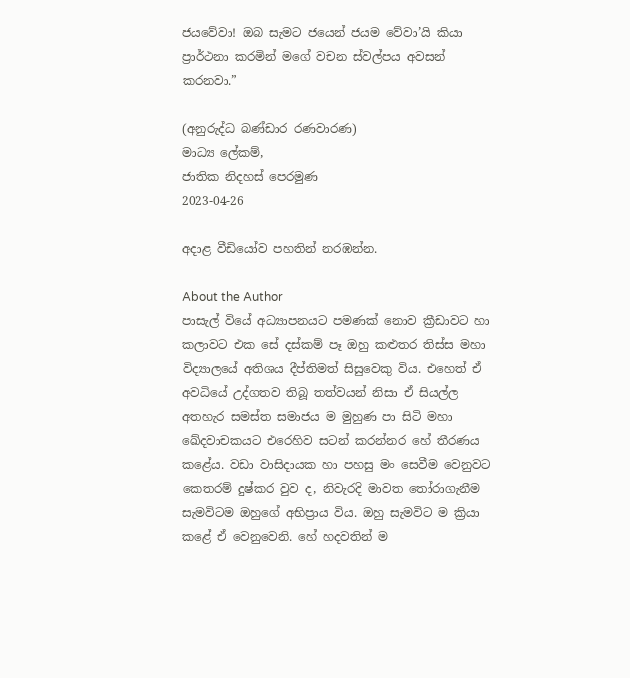ජයවේවා! ඔබ සැමට ජයෙන් ජයම වේවා’යි කියා ප්‍රාර්ථනා කරමින් මගේ වචන ස්වල්පය අවසන් කරනවා.”

(අනුරුද්ධ බණ්ඩාර රණවාරණ)
මාධ්‍ය ලේකම්,
ජාතික නිදහස් පෙරමුණ
2023-04-26

අදාළ වීඩියෝව පහතින් නරඹන්න.

About the Author
පාසැල් වියේ අධ්‍යාපනයට පමණක් නොව ක්‍රීඩාවට හා කලාවට එක සේ දස්කම් පෑ ඔහු කළුතර තිස්ස මහා විද්‍යාලයේ අතිශය දීප්තිමත් සිසුවෙකු විය. එහෙත් ඒ අවධියේ උද්ගතව තිබූ තත්වයන් නිසා ඒ සියල්ල අතහැර සමස්ත සමාජය ම මුහුණ පා සිටි මහා ඛේදවාචකයට එරෙහිව සටන් කරන්නර හේ තීරණය කළේය. වඩා වාසිදායක හා පහසු මං සෙවීම වෙනුවට කෙතරම් දුෂ්කර වුව ද, නිවැරදි මාවත තෝරාගැනීම සැමවිටම ඔහුගේ අභිප්‍රාය විය. ඔහු සැමවිට ම ක්‍රියා කළේ ඒ වෙනුවෙනි. හේ හදවතින් ම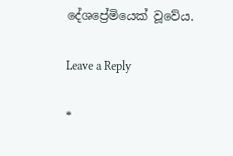දේශප්‍රේමියෙක් වූවේය.

Leave a Reply

*